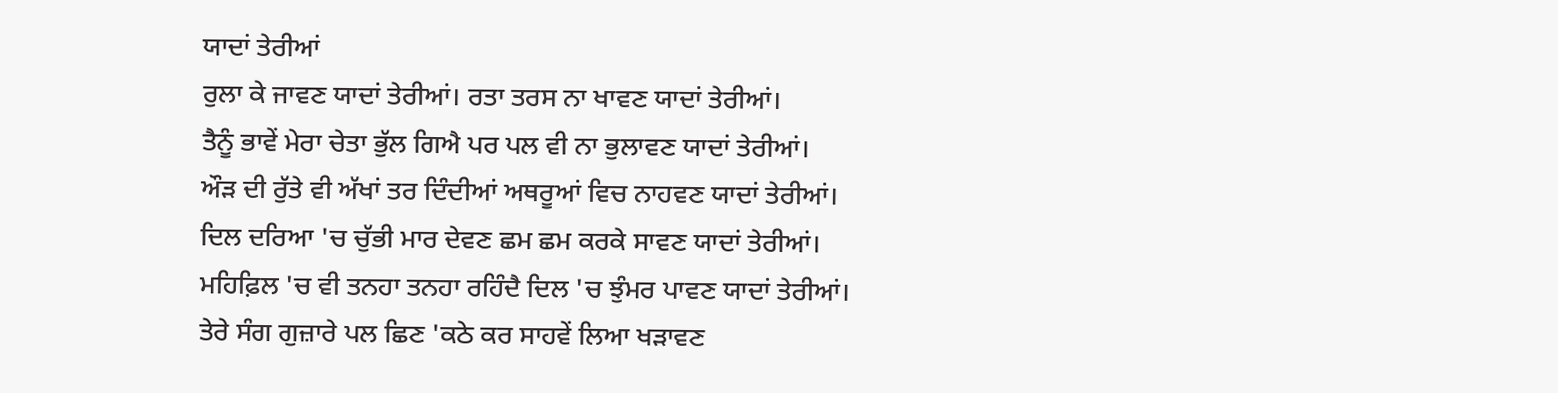ਯਾਦਾਂ ਤੇਰੀਆਂ
ਰੁਲਾ ਕੇ ਜਾਵਣ ਯਾਦਾਂ ਤੇਰੀਆਂ। ਰਤਾ ਤਰਸ ਨਾ ਖਾਵਣ ਯਾਦਾਂ ਤੇਰੀਆਂ।
ਤੈਨੂੰ ਭਾਵੇਂ ਮੇਰਾ ਚੇਤਾ ਭੁੱਲ ਗਿਐ ਪਰ ਪਲ ਵੀ ਨਾ ਭੁਲਾਵਣ ਯਾਦਾਂ ਤੇਰੀਆਂ।
ਔੜ ਦੀ ਰੁੱਤੇ ਵੀ ਅੱਖਾਂ ਤਰ ਦਿੰਦੀਆਂ ਅਥਰੂਆਂ ਵਿਚ ਨਾਹਵਣ ਯਾਦਾਂ ਤੇਰੀਆਂ।
ਦਿਲ ਦਰਿਆ 'ਚ ਚੁੱਭੀ ਮਾਰ ਦੇਵਣ ਛਮ ਛਮ ਕਰਕੇ ਸਾਵਣ ਯਾਦਾਂ ਤੇਰੀਆਂ।
ਮਹਿਫ਼ਿਲ 'ਚ ਵੀ ਤਨਹਾ ਤਨਹਾ ਰਹਿੰਦੈ ਦਿਲ 'ਚ ਝੁੰਮਰ ਪਾਵਣ ਯਾਦਾਂ ਤੇਰੀਆਂ।
ਤੇਰੇ ਸੰਗ ਗੁਜ਼ਾਰੇ ਪਲ ਛਿਣ 'ਕਠੇ ਕਰ ਸਾਹਵੇਂ ਲਿਆ ਖੜਾਵਣ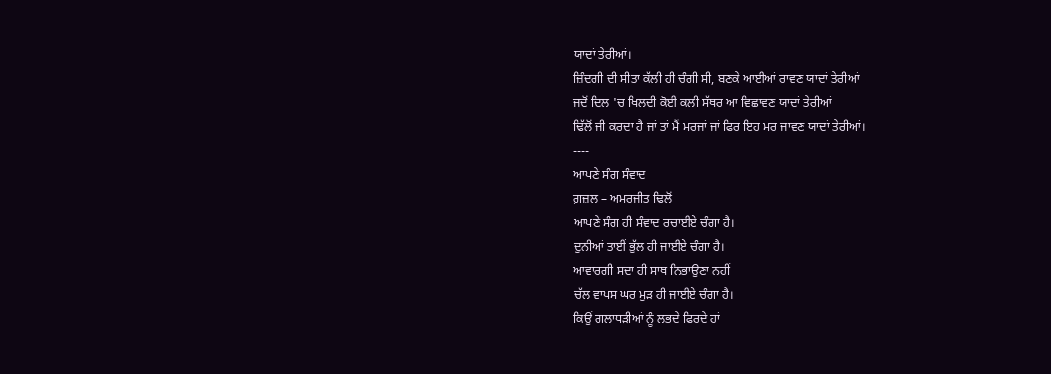ਯਾਦਾਂ ਤੇਰੀਆਂ।
ਜ਼ਿੰਦਗੀ ਦੀ ਸੀਤਾ ਕੱਲੀ ਹੀ ਚੰਗੀ ਸੀ, ਬਣਕੇ ਆਈਆਂ ਰਾਵਣ ਯਾਦਾਂ ਤੇਰੀਆਂ
ਜਦੋਂ ਦਿਲ 'ਚ ਖਿਲਦੀ ਕੋਈ ਕਲੀ ਸੱਥਰ ਆ ਵਿਛਾਵਣ ਯਾਦਾਂ ਤੇਰੀਆਂ
ਢਿੱਲੋਂ ਜੀ ਕਰਦਾ ਹੈ ਜਾਂ ਤਾਂ ਮੈਂ ਮਰਜਾਂ ਜਾਂ ਫਿਰ ਇਹ ਮਰ ਜਾਵਣ ਯਾਦਾਂ ਤੇਰੀਆਂ।
----
ਆਪਣੇ ਸੰਗ ਸੰਵਾਦ
ਗ਼ਜ਼ਲ – ਅਮਰਜੀਤ ਢਿਲੋਂ
ਆਪਣੇ ਸੰਗ ਹੀ ਸੰਵਾਦ ਰਚਾਈਏ ਚੰਗਾ ਹੈ।
ਦੁਨੀਆਂ ਤਾਈਂ ਭੁੱਲ ਹੀ ਜਾਈਏ ਚੰਗਾ ਹੈ।
ਆਵਾਰਗੀ ਸਦਾ ਹੀ ਸਾਥ ਨਿਭਾਉਣਾ ਨਹੀਂ
ਚੱਲ ਵਾਪਸ ਘਰ ਮੁੜ ਹੀ ਜਾਈਏ ਚੰਗਾ ਹੈ।
ਕਿਉਂ ਗਲਾਧੜੀਆਂ ਨੂੰ ਲਭਦੇ ਫਿਰਦੇ ਹਾਂ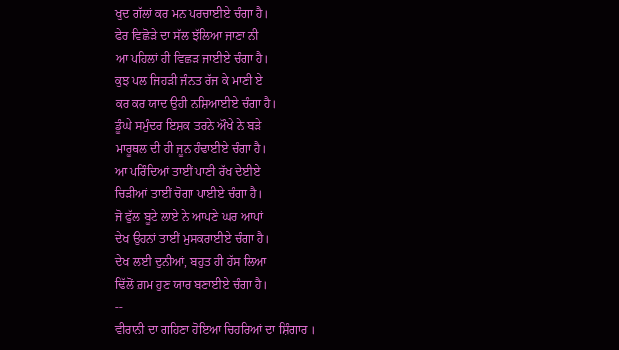ਖੁਦ ਗੱਲਾਂ ਕਰ ਮਨ ਪਰਚਾਈਏ ਚੰਗਾ ਹੈ।
ਫੇਰ ਵਿਛੋੜੇ ਦਾ ਸੱਲ ਝੱਲਿਆ ਜਾਣਾ ਨੀ
ਆ ਪਹਿਲਾਂ ਹੀ ਵਿਛੜ ਜਾਈਏ ਚੰਗਾ ਹੈ।
ਕੁਝ ਪਲ ਜਿਹੜੀ ਜੰਨਤ ਰੱਜ ਕੇ ਮਾਣੀ ਏ
ਕਰ ਕਰ ਯਾਦ ਉਹੀ ਨਸ਼ਿਆਈਏ ਚੰਗਾ ਹੈ।
ਡੂੰਘੇ ਸਮੁੰਦਰ ਇਸ਼ਕ ਤਰਨੇ ਔਖੇ ਨੇ ਬੜੇ
ਮਾਰੂਥਲ ਦੀ ਹੀ ਜੂਨ ਹੰਢਾਈਏ ਚੰਗਾ ਹੈ।
ਆ ਪਰਿੰਦਿਆਂ ਤਾਈਂ ਪਾਣੀ ਰੱਖ ਦੇਈਏ
ਚਿੜੀਆਂ ਤਾਈਂ ਚੋਗਾ ਪਾਈਏ ਚੰਗਾ ਹੈ।
ਜੋ ਫੁੱਲ ਬੂਟੇ ਲਾਏ ਨੇ ਆਪਣੇ ਘਰ ਆਪਾਂ
ਦੇਖ ਉਹਨਾਂ ਤਾਈਂ ਮੁਸਕਰਾਈਏ ਚੰਗਾ ਹੈ।
ਦੇਖ ਲਈ ਦੁਨੀਆਂ, ਬਹੁਤ ਹੀ ਹੱਸ ਲਿਆ
ਢਿੱਲੋਂ ਗ਼ਮ ਹੁਣ ਯਾਰ ਬਣਾਈਏ ਚੰਗਾ ਹੈ।
--
ਵੀਰਾਨੀ ਦਾ ਗਹਿਣਾ ਹੋਇਆ ਚਿਹਰਿਆਂ ਦਾ ਸ਼ਿੰਗਾਰ ।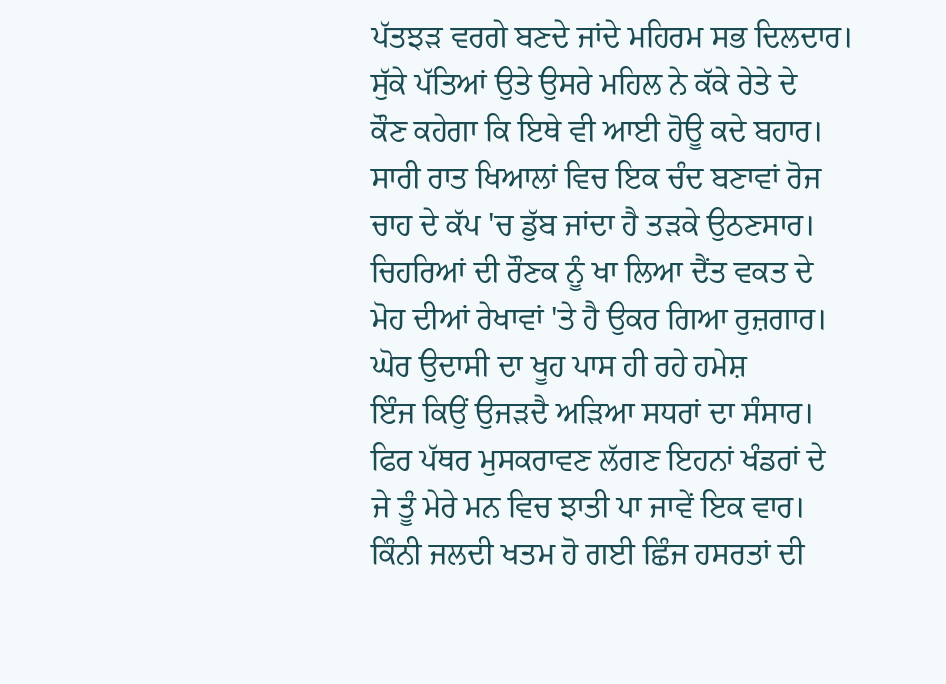ਪੱਤਝੜ ਵਰਗੇ ਬਣਦੇ ਜਾਂਦੇ ਮਹਿਰਮ ਸਭ ਦਿਲਦਾਰ।
ਸੁੱਕੇ ਪੱਤਿਆਂ ਉਤੇ ਉਸਰੇ ਮਹਿਲ ਨੇ ਕੱਕੇ ਰੇਤੇ ਦੇ
ਕੌਣ ਕਹੇਗਾ ਕਿ ਇਥੇ ਵੀ ਆਈ ਹੋਊ ਕਦੇ ਬਹਾਰ।
ਸਾਰੀ ਰਾਤ ਖਿਆਲਾਂ ਵਿਚ ਇਕ ਚੰਦ ਬਣਾਵਾਂ ਰੋਜ
ਚਾਹ ਦੇ ਕੱਪ 'ਚ ਡੁੱਬ ਜਾਂਦਾ ਹੈ ਤੜਕੇ ਉਠਣਸਾਰ।
ਚਿਹਰਿਆਂ ਦੀ ਰੌਣਕ ਨੂੰ ਖਾ ਲਿਆ ਦੈਂਤ ਵਕਤ ਦੇ
ਮੋਹ ਦੀਆਂ ਰੇਖਾਵਾਂ 'ਤੇ ਹੈ ਉਕਰ ਗਿਆ ਰੁਜ਼ਗਾਰ।
ਘੋਰ ਉਦਾਸੀ ਦਾ ਖੂਹ ਪਾਸ ਹੀ ਰਹੇ ਹਮੇਸ਼
ਇੰਜ ਕਿਉਂ ਉਜੜਦੈ ਅੜਿਆ ਸਧਰਾਂ ਦਾ ਸੰਸਾਰ।
ਫਿਰ ਪੱਥਰ ਮੁਸਕਰਾਵਣ ਲੱਗਣ ਇਹਨਾਂ ਖੰਡਰਾਂ ਦੇ
ਜੇ ਤੂੰ ਮੇਰੇ ਮਨ ਵਿਚ ਝਾਤੀ ਪਾ ਜਾਵੇਂ ਇਕ ਵਾਰ।
ਕਿੰਨੀ ਜਲਦੀ ਖਤਮ ਹੋ ਗਈ ਛਿੰਜ ਹਸਰਤਾਂ ਦੀ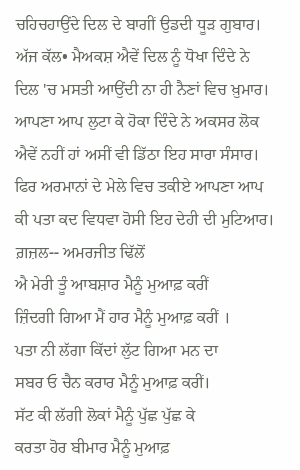ਚਹਿਚਹਾਉਂਦੇ ਦਿਲ ਦੇ ਬਾਗੀਂ ਉਡਦੀ ਧੂੜ ਗੁਬਾਰ।
ਅੱਜ ਕੱਲ• ਮੈਅਕਸ਼ ਐਵੇਂ ਦਿਲ ਨੂੰ ਧੋਖਾ ਦਿੰਦੇ ਨੇ
ਦਿਲ 'ਚ ਮਸਤੀ ਆਉਂਦੀ ਨਾ ਹੀ ਨੈਣਾਂ ਵਿਚ ਖ਼ੁਮਾਰ।
ਆਪਣਾ ਆਪ ਲੁਟਾ ਕੇ ਹੋਕਾ ਦਿੰਦੇ ਨੇ ਅਕਸਰ ਲੋਕ
ਐਵੇਂ ਨਹੀਂ ਹਾਂ ਅਸੀਂ ਵੀ ਡਿੱਠਾ ਇਹ ਸਾਰਾ ਸੰਸਾਰ।
ਫਿਰ ਅਰਮਾਨਾਂ ਦੇ ਮੇਲੇ ਵਿਚ ਤਕੀਏ ਆਪਣਾ ਆਪ
ਕੀ ਪਤਾ ਕਦ ਵਿਧਵਾ ਹੋਸੀ ਇਹ ਦੇਹੀ ਦੀ ਮੁਟਿਆਰ।
ਗ਼ਜ਼ਲ-- ਅਮਰਜੀਤ ਢਿੱਲੋਂ
ਐ ਮੇਰੀ ਤੂੰ ਆਬਸ਼ਾਰ ਮੈਨੂੰ ਮੁਆਫ਼ ਕਰੀਂ
ਜ਼ਿੰਦਗੀ ਗਿਆ ਮੈਂ ਹਾਰ ਮੈਨੂੰ ਮੁਆਫ਼ ਕਰੀਂ ।
ਪਤਾ ਨੀ ਲੱਗਾ ਕਿੱਦਾਂ ਲੁੱਟ ਗਿਆ ਮਨ ਦਾ
ਸਬਰ ਓ ਚੈਨ ਕਰਾਰ ਮੈਨੂੰ ਮੁਆਫ਼ ਕਰੀਂ।
ਸੱਟ ਕੀ ਲੱਗੀ ਲੋਕਾਂ ਮੈਨੂੰ ਪੁੱਛ ਪੁੱਛ ਕੇ
ਕਰਤਾ ਹੋਰ ਬੀਮਾਰ ਮੈਨੂੰ ਮੁਆਫ਼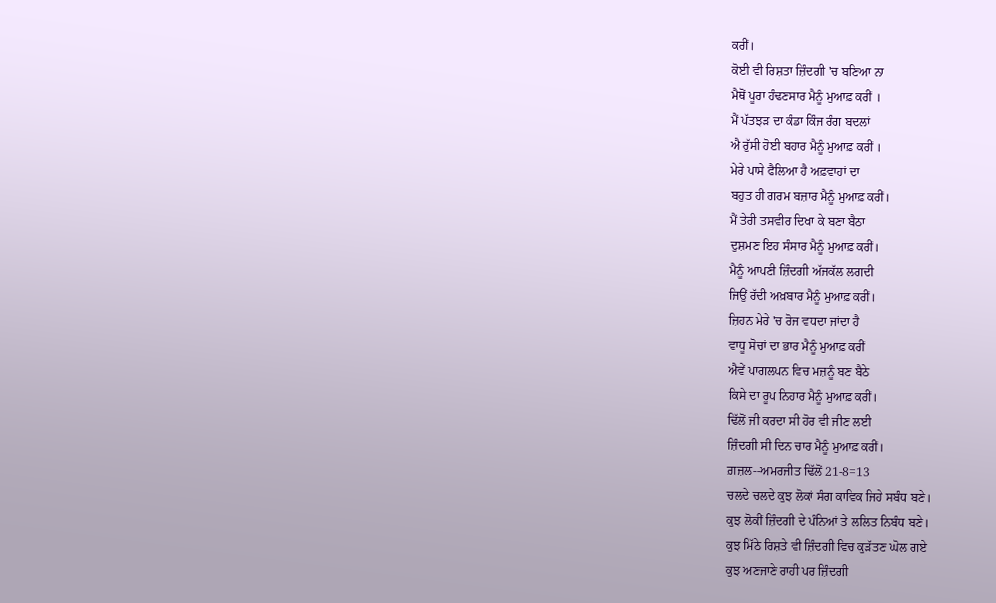ਕਰੀਂ।
ਕੋਈ ਵੀ ਰਿਸ਼ਤਾ ਜ਼ਿੰਦਗੀ 'ਚ ਬਣਿਆ ਨਾ
ਮੈਥੋਂ ਪੂਰਾ ਹੰਢਣਸਾਰ ਮੈਨੂੰ ਮੁਆਫ਼ ਕਰੀਂ ।
ਮੈਂ ਪੱਤਝੜ ਦਾ ਕੰਡਾ ਕਿੰਜ ਰੰਗ ਬਦਲਾਂ
ਐ ਰੁੱਸੀ ਹੋਈ ਬਹਾਰ ਮੈਨੂੰ ਮੁਆਫ਼ ਕਰੀਂ ।
ਮੇਰੇ ਪਾਸੇ ਫੈਲਿਆ ਹੈ ਅਫ਼ਵਾਹਾਂ ਦਾ
ਬਹੁਤ ਹੀ ਗਰਮ ਬਜ਼ਾਰ ਮੈਨੂੰ ਮੁਆਫ਼ ਕਰੀਂ।
ਮੈਂ ਤੇਰੀ ਤਸਵੀਰ ਦਿਖਾ ਕੇ ਬਣਾ ਬੈਠਾ
ਦੁਸ਼ਮਣ ਇਹ ਸੰਸਾਰ ਮੈਨੂੰ ਮੁਆਫ਼ ਕਰੀਂ।
ਮੈਨੂੰ ਆਪਣੀ ਜ਼ਿੰਦਗੀ ਅੱਜਕੱਲ ਲਗਦੀ
ਜਿਉਂ ਰੱਦੀ ਅਖ਼ਬਾਰ ਮੈਨੂੰ ਮੁਆਫ਼ ਕਰੀਂ।
ਜ਼ਿਹਨ ਮੇਰੇ 'ਚ ਰੋਜ ਵਧਦਾ ਜਾਂਦਾ ਹੈ
ਵਾਧੂ ਸੋਚਾਂ ਦਾ ਭਾਰ ਮੈਨੂੰ ਮੁਆਫ਼ ਕਰੀਂ
ਐਵੇਂ ਪਾਗਲਪਨ ਵਿਚ ਮਜ਼ਨੂੰ ਬਣ ਬੈਠੇ
ਕਿਸੇ ਦਾ ਰੂਪ ਨਿਹਾਰ ਮੈਨੂੰ ਮੁਆਫ਼ ਕਰੀਂ।
ਢਿੱਲੋਂ ਜੀ ਕਰਦਾ ਸੀ ਹੋਰ ਵੀ ਜੀਣ ਲਈ
ਜ਼ਿੰਦਗੀ ਸੀ ਦਿਨ ਚਾਰ ਮੈਨੂੰ ਮੁਆਫ਼ ਕਰੀਂ।
ਗ਼ਜ਼ਲ--ਅਮਰਜੀਤ ਢਿੱਲੋਂ 21-8=13
ਚਲਦੇ ਚਲਦੇ ਕੁਝ ਲੋਕਾਂ ਸੰਗ ਕਾਵਿਕ ਜਿਹੇ ਸਬੰਧ ਬਣੇ।
ਕੁਝ ਲੋਕੀਂ ਜ਼ਿੰਦਗੀ ਦੇ ਪੰਨਿਆਂ ਤੇ ਲਲਿਤ ਨਿਬੰਧ ਬਣੇ।
ਕੁਝ ਮਿੱਠੇ ਰਿਸ਼ਤੇ ਵੀ ਜ਼ਿੰਦਗੀ ਵਿਚ ਕੁੜੱਤਣ ਘੋਲ ਗਏ
ਕੁਝ ਅਣਜਾਣੇ ਰਾਹੀ ਪਰ ਜ਼ਿੰਦਗੀ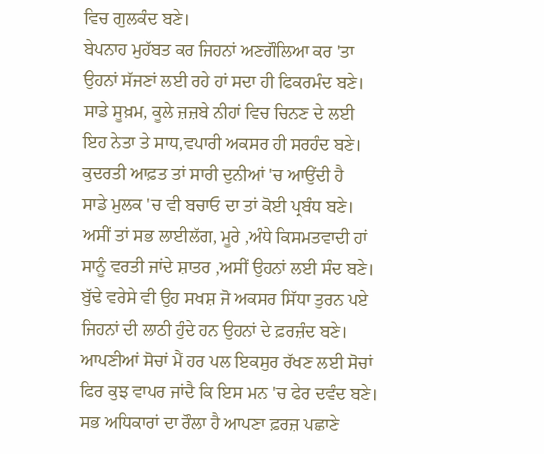ਵਿਚ ਗੁਲਕੰਦ ਬਣੇ।
ਬੇਪਨਾਹ ਮੁਹੱਬਤ ਕਰ ਜਿਹਨਾਂ ਅਣਗੌਲਿਆ ਕਰ 'ਤਾ
ਉਹਨਾਂ ਸੱਜਣਾਂ ਲਈ ਰਹੇ ਹਾਂ ਸਦਾ ਹੀ ਫਿਕਰਮੰਦ ਬਣੇ।
ਸਾਡੇ ਸੂਖ਼ਮ, ਕੂਲੇ ਜ਼ਜ਼ਬੇ ਨੀਹਾਂ ਵਿਚ ਚਿਨਣ ਦੇ ਲਈ
ਇਹ ਨੇਤਾ ਤੇ ਸਾਧ,ਵਪਾਰੀ ਅਕਸਰ ਹੀ ਸਰਹੰਦ ਬਣੇ।
ਕੁਦਰਤੀ ਆਫ਼ਤ ਤਾਂ ਸਾਰੀ ਦੁਨੀਆਂ 'ਚ ਆਉਂਦੀ ਹੈ
ਸਾਡੇ ਮੁਲਕ 'ਚ ਵੀ ਬਚਾਓ ਦਾ ਤਾਂ ਕੋਈ ਪ੍ਰਬੰਧ ਬਣੇ।
ਅਸੀਂ ਤਾਂ ਸਭ ਲਾਈਲੱਗ, ਮੂਰੇ ,ਅੰਧੇ ਕਿਸਮਤਵਾਦੀ ਹਾਂ
ਸਾਨੂੰ ਵਰਤੀ ਜਾਂਦੇ ਸ਼ਾਤਰ ,ਅਸੀਂ ਉਹਨਾਂ ਲਈ ਸੰਦ ਬਣੇ।
ਬੁੱਢੇ ਵਰੇਸੇ ਵੀ ਉਹ ਸਖਸ਼ ਜੋ ਅਕਸਰ ਸਿੱਧਾ ਤੁਰਨ ਪਏ
ਜਿਹਨਾਂ ਦੀ ਲਾਠੀ ਹੁੰਦੇ ਹਨ ਉਹਨਾਂ ਦੇ ਫ਼ਰਜ਼ੰਦ ਬਣੇ।
ਆਪਣੀਆਂ ਸੋਚਾਂ ਮੈਂ ਹਰ ਪਲ ਇਕਸੁਰ ਰੱਖਣ ਲਈ ਸੋਚਾਂ
ਫਿਰ ਕੁਝ ਵਾਪਰ ਜਾਂਦੈ ਕਿ ਇਸ ਮਨ 'ਚ ਫੇਰ ਦਵੰਦ ਬਣੇ।
ਸਭ ਅਧਿਕਾਰਾਂ ਦਾ ਰੌਲਾ ਹੈ ਆਪਣਾ ਫ਼ਰਜ਼ ਪਛਾਣੇ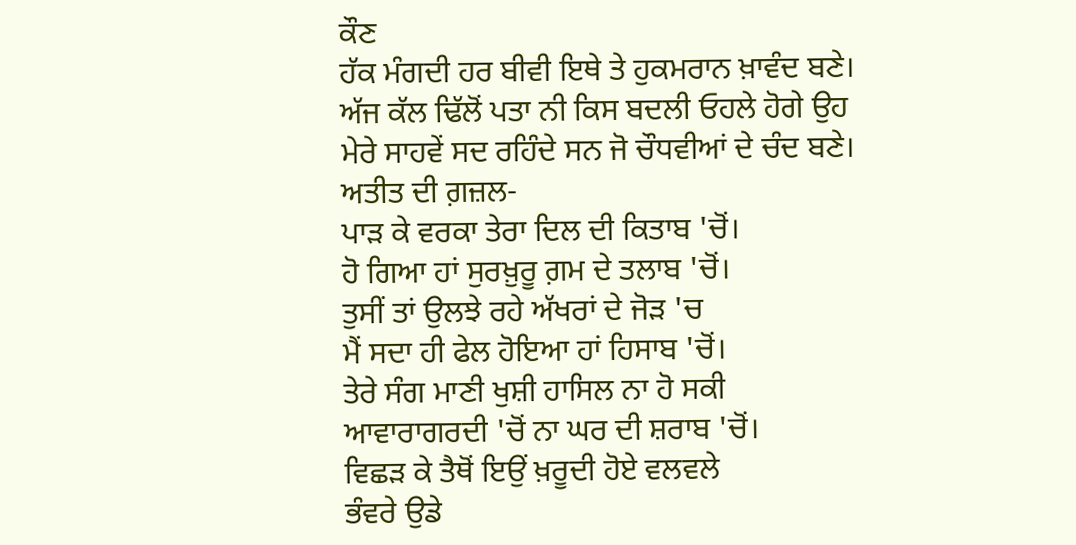ਕੌਣ
ਹੱਕ ਮੰਗਦੀ ਹਰ ਬੀਵੀ ਇਥੇ ਤੇ ਹੁਕਮਰਾਨ ਖ਼ਾਵੰਦ ਬਣੇ।
ਅੱਜ ਕੱਲ ਢਿੱਲੋਂ ਪਤਾ ਨੀ ਕਿਸ ਬਦਲੀ ਓਹਲੇ ਹੋਗੇ ਉਹ
ਮੇਰੇ ਸਾਹਵੇਂ ਸਦ ਰਹਿੰਦੇ ਸਨ ਜੋ ਚੌਧਵੀਆਂ ਦੇ ਚੰਦ ਬਣੇ।
ਅਤੀਤ ਦੀ ਗ਼ਜ਼ਲ-
ਪਾੜ ਕੇ ਵਰਕਾ ਤੇਰਾ ਦਿਲ ਦੀ ਕਿਤਾਬ 'ਚੋਂ।
ਹੋ ਗਿਆ ਹਾਂ ਸੁਰਖ਼ੁਰੂ ਗ਼ਮ ਦੇ ਤਲਾਬ 'ਚੋਂ।
ਤੁਸੀਂ ਤਾਂ ਉਲਝੇ ਰਹੇ ਅੱਖਰਾਂ ਦੇ ਜੋੜ 'ਚ
ਮੈਂ ਸਦਾ ਹੀ ਫੇਲ ਹੋਇਆ ਹਾਂ ਹਿਸਾਬ 'ਚੋਂ।
ਤੇਰੇ ਸੰਗ ਮਾਣੀ ਖੁਸ਼ੀ ਹਾਸਿਲ ਨਾ ਹੋ ਸਕੀ
ਆਵਾਰਾਗਰਦੀ 'ਚੋਂ ਨਾ ਘਰ ਦੀ ਸ਼ਰਾਬ 'ਚੋਂ।
ਵਿਛੜ ਕੇ ਤੈਥੋਂ ਇਉਂ ਖ਼ਰੂਦੀ ਹੋਏ ਵਲਵਲੇ
ਭੰਵਰੇ ਉਡੇ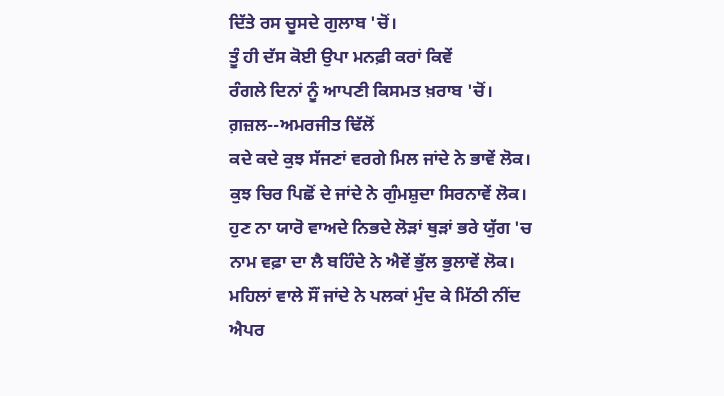ਦਿੱਤੇ ਰਸ ਚੂਸਦੇ ਗੁਲਾਬ 'ਚੋਂ।
ਤੂੰ ਹੀ ਦੱਸ ਕੋਈ ਉਪਾ ਮਨਫ਼ੀ ਕਰਾਂ ਕਿਵੇਂ
ਰੰਗਲੇ ਦਿਨਾਂ ਨੂੰ ਆਪਣੀ ਕਿਸਮਤ ਖ਼ਰਾਬ 'ਚੋਂ।
ਗ਼ਜ਼ਲ--ਅਮਰਜੀਤ ਢਿੱਲੋਂ
ਕਦੇ ਕਦੇ ਕੁਝ ਸੱਜਣਾਂ ਵਰਗੇ ਮਿਲ ਜਾਂਦੇ ਨੇ ਭਾਵੇਂ ਲੋਕ।
ਕੁਝ ਚਿਰ ਪਿਛੋਂ ਦੇ ਜਾਂਦੇ ਨੇ ਗੁੰਮਸ਼ੁਦਾ ਸਿਰਨਾਵੇਂ ਲੋਕ।
ਹੁਣ ਨਾ ਯਾਰੋ ਵਾਅਦੇ ਨਿਭਦੇ ਲੋੜਾਂ ਥੁੜਾਂ ਭਰੇ ਯੁੱਗ 'ਚ
ਨਾਮ ਵਫ਼ਾ ਦਾ ਲੈ ਬਹਿੰਦੇ ਨੇ ਐਵੇਂ ਭੁੱਲ ਭੁਲਾਵੇਂ ਲੋਕ।
ਮਹਿਲਾਂ ਵਾਲੇ ਸੌਂ ਜਾਂਦੇ ਨੇ ਪਲਕਾਂ ਮੁੰਦ ਕੇ ਮਿੱਠੀ ਨੀਂਦ
ਐਪਰ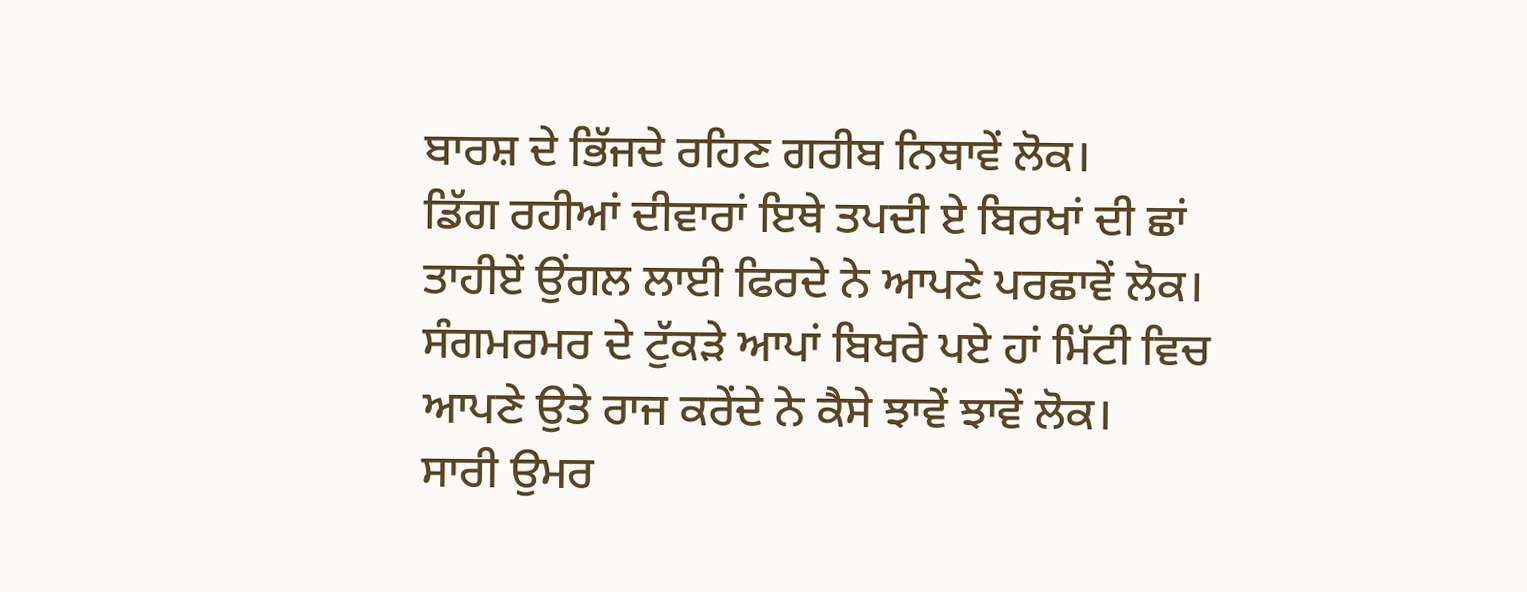ਬਾਰਸ਼ ਦੇ ਭਿੱਜਦੇ ਰਹਿਣ ਗਰੀਬ ਨਿਥਾਵੇਂ ਲੋਕ।
ਡਿੱਗ ਰਹੀਆਂ ਦੀਵਾਰਾਂ ਇਥੇ ਤਪਦੀ ਏ ਬਿਰਖਾਂ ਦੀ ਛਾਂ
ਤਾਹੀਏਂ ਉਂਗਲ ਲਾਈ ਫਿਰਦੇ ਨੇ ਆਪਣੇ ਪਰਛਾਵੇਂ ਲੋਕ।
ਸੰਗਮਰਮਰ ਦੇ ਟੁੱਕੜੇ ਆਪਾਂ ਬਿਖਰੇ ਪਏ ਹਾਂ ਮਿੱਟੀ ਵਿਚ
ਆਪਣੇ ਉਤੇ ਰਾਜ ਕਰੇਂਦੇ ਨੇ ਕੈਸੇ ਝਾਵੇਂ ਝਾਵੇਂ ਲੋਕ।
ਸਾਰੀ ਉਮਰ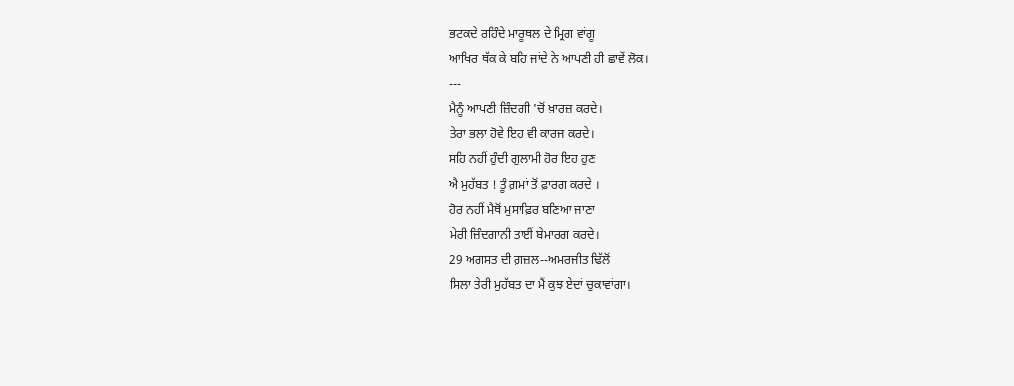ਭਟਕਦੇ ਰਹਿੰਦੇ ਮਾਰੂਥਲ ਦੇ ਮ੍ਰਿਗ ਵਾਂਗੂ
ਆਖਿਰ ਥੱਕ ਕੇ ਬਹਿ ਜਾਂਦੇ ਨੇ ਆਪਣੀ ਹੀ ਛਾਵੇਂ ਲੋਕ।
---
ਮੈਨੂੰ ਆਪਣੀ ਜ਼ਿੰਦਗੀ 'ਚੋਂ ਖ਼ਾਰਜ਼ ਕਰਦੇ।
ਤੇਰਾ ਭਲਾ ਹੋਵੇ ਇਹ ਵੀ ਕਾਰਜ ਕਰਦੇ।
ਸਹਿ ਨਹੀਂ ਹੁੰਦੀ ਗੁਲਾਮੀ ਹੋਰ ਇਹ ਹੁਣ
ਐ ਮੁਹੱਬਤ ! ਤੂੰ ਗ਼ਮਾਂ ਤੋਂ ਫ਼ਾਰਗ ਕਰਦੇ ।
ਹੋਰ ਨਹੀਂ ਮੈਥੋਂ ਮੁਸਾਫ਼ਿਰ ਬਣਿਆ ਜਾਣਾ
ਮੇਰੀ ਜ਼ਿੰਦਗਾਨੀ ਤਾਈਂ ਬੇਮਾਰਗ ਕਰਦੇ।
29 ਅਗਸਤ ਦੀ ਗ਼ਜ਼ਲ--ਅਮਰਜੀਤ ਢਿੱਲੋਂ
ਸਿਲਾ ਤੇਰੀ ਮੁਹੱਬਤ ਦਾ ਮੈਂ ਕੁਝ ਏਦਾਂ ਚੁਕਾਵਾਂਗਾ।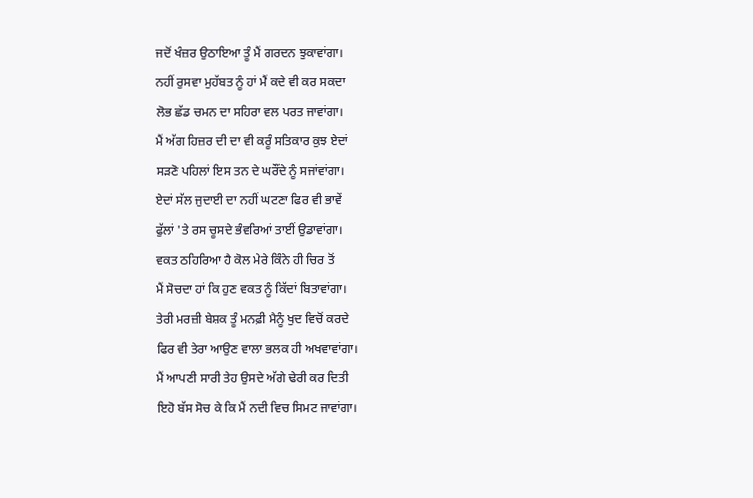ਜਦੋਂ ਖੰਜ਼ਰ ਉਠਾਇਆ ਤੂੰ ਮੈਂ ਗਰਦਨ ਝੁਕਾਵਾਂਗਾ।
ਨਹੀਂ ਰੁਸਵਾ ਮੁਹੱਬਤ ਨੂੰ ਹਾਂ ਮੈਂ ਕਦੇ ਵੀ ਕਰ ਸਕਦਾ
ਲੋਭ ਛੱਡ ਚਮਨ ਦਾ ਸਹਿਰਾ ਵਲ ਪਰਤ ਜਾਵਾਂਗਾ।
ਮੈਂ ਅੱਗ ਹਿਜ਼ਰ ਦੀ ਦਾ ਵੀ ਕਰੂੰ ਸਤਿਕਾਰ ਕੁਝ ਏਦਾਂ
ਸੜਣੋ ਪਹਿਲਾਂ ਇਸ ਤਨ ਦੇ ਘਰੌਂਦੇ ਨੂੰ ਸਜਾਂਵਾਂਗਾ।
ਏਦਾਂ ਸੱਲ ਜੁਦਾਈ ਦਾ ਨਹੀਂ ਘਟਣਾ ਫਿਰ ਵੀ ਭਾਵੇਂ
ਫੁੱਲਾਂ 'ਤੇ ਰਸ ਚੂਸਦੇ ਭੰਵਰਿਆਂ ਤਾਈਂ ਉਡਾਵਾਂਗਾ।
ਵਕਤ ਠਹਿਰਿਆ ਹੈ ਕੋਲ ਮੇਰੇ ਕਿੰਨੇ ਹੀ ਚਿਰ ਤੋਂ
ਮੈਂ ਸੋਚਦਾ ਹਾਂ ਕਿ ਹੁਣ ਵਕਤ ਨੂੰ ਕਿੱਦਾਂ ਬਿਤਾਵਾਂਗਾ।
ਤੇਰੀ ਮਰਜ਼ੀ ਬੇਸ਼ਕ ਤੂੰ ਮਨਫ਼ੀ ਮੈਨੂੰ ਖੁਦ ਵਿਚੋਂ ਕਰਦੇ
ਫਿਰ ਵੀ ਤੇਰਾ ਆਉਣ ਵਾਲਾ ਭਲਕ ਹੀ ਅਖਵਾਵਾਂਗਾ।
ਮੈਂ ਆਪਣੀ ਸਾਰੀ ਤੇਹ ਉਸਦੇ ਅੱਗੇ ਢੇਰੀ ਕਰ ਦਿਤੀ
ਇਹੋ ਬੱਸ ਸੋਚ ਕੇ ਕਿ ਮੈਂ ਨਦੀ ਵਿਚ ਸਿਮਟ ਜਾਵਾਂਗਾ।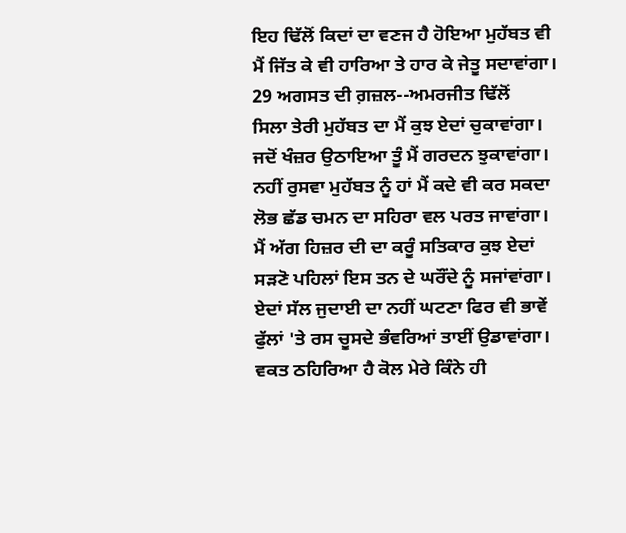ਇਹ ਢਿੱਲੋਂ ਕਿਦਾਂ ਦਾ ਵਣਜ ਹੈ ਹੋਇਆ ਮੁਹੱਬਤ ਵੀ
ਮੈਂ ਜਿੱਤ ਕੇ ਵੀ ਹਾਰਿਆ ਤੇ ਹਾਰ ਕੇ ਜੇਤੂ ਸਦਾਵਾਂਗਾ।
29 ਅਗਸਤ ਦੀ ਗ਼ਜ਼ਲ--ਅਮਰਜੀਤ ਢਿੱਲੋਂ
ਸਿਲਾ ਤੇਰੀ ਮੁਹੱਬਤ ਦਾ ਮੈਂ ਕੁਝ ਏਦਾਂ ਚੁਕਾਵਾਂਗਾ।
ਜਦੋਂ ਖੰਜ਼ਰ ਉਠਾਇਆ ਤੂੰ ਮੈਂ ਗਰਦਨ ਝੁਕਾਵਾਂਗਾ।
ਨਹੀਂ ਰੁਸਵਾ ਮੁਹੱਬਤ ਨੂੰ ਹਾਂ ਮੈਂ ਕਦੇ ਵੀ ਕਰ ਸਕਦਾ
ਲੋਭ ਛੱਡ ਚਮਨ ਦਾ ਸਹਿਰਾ ਵਲ ਪਰਤ ਜਾਵਾਂਗਾ।
ਮੈਂ ਅੱਗ ਹਿਜ਼ਰ ਦੀ ਦਾ ਕਰੂੰ ਸਤਿਕਾਰ ਕੁਝ ਏਦਾਂ
ਸੜਣੋ ਪਹਿਲਾਂ ਇਸ ਤਨ ਦੇ ਘਰੌਂਦੇ ਨੂੰ ਸਜਾਂਵਾਂਗਾ।
ਏਦਾਂ ਸੱਲ ਜੁਦਾਈ ਦਾ ਨਹੀਂ ਘਟਣਾ ਫਿਰ ਵੀ ਭਾਵੇਂ
ਫੁੱਲਾਂ 'ਤੇ ਰਸ ਚੂਸਦੇ ਭੰਵਰਿਆਂ ਤਾਈਂ ਉਡਾਵਾਂਗਾ।
ਵਕਤ ਠਹਿਰਿਆ ਹੈ ਕੋਲ ਮੇਰੇ ਕਿੰਨੇ ਹੀ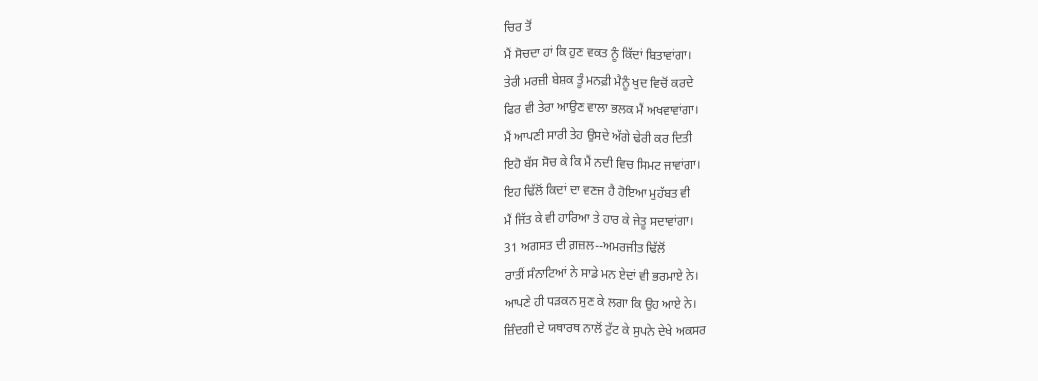ਚਿਰ ਤੋਂ
ਮੈਂ ਸੋਚਦਾ ਹਾਂ ਕਿ ਹੁਣ ਵਕਤ ਨੂੰ ਕਿੱਦਾਂ ਬਿਤਾਵਾਂਗਾ।
ਤੇਰੀ ਮਰਜ਼ੀ ਬੇਸ਼ਕ ਤੂੰ ਮਨਫ਼ੀ ਮੈਨੂੰ ਖੁਦ ਵਿਚੋਂ ਕਰਦੇ
ਫਿਰ ਵੀ ਤੇਰਾ ਆਉਣ ਵਾਲਾ ਭਲਕ ਮੈਂ ਅਖਵਾਵਾਂਗਾ।
ਮੈਂ ਆਪਣੀ ਸਾਰੀ ਤੇਹ ਉਸਦੇ ਅੱਗੇ ਢੇਰੀ ਕਰ ਦਿਤੀ
ਇਹੋ ਬੱਸ ਸੋਚ ਕੇ ਕਿ ਮੈਂ ਨਦੀ ਵਿਚ ਸਿਮਟ ਜਾਵਾਂਗਾ।
ਇਹ ਢਿੱਲੋਂ ਕਿਦਾਂ ਦਾ ਵਣਜ ਹੈ ਹੋਇਆ ਮੁਹੱਬਤ ਵੀ
ਮੈਂ ਜਿੱਤ ਕੇ ਵੀ ਹਾਰਿਆ ਤੇ ਹਾਰ ਕੇ ਜੇਤੂ ਸਦਾਵਾਂਗਾ।
31 ਅਗਸਤ ਦੀ ਗ਼ਜ਼ਲ--ਅਮਰਜੀਤ ਢਿੱਲੋਂ
ਰਾਤੀਂ ਸੰਨਾਟਿਆਂ ਨੇ ਸਾਡੇ ਮਨ ਏਦਾਂ ਵੀ ਭਰਮਾਏ ਨੇ।
ਆਪਣੇ ਹੀ ਧੜਕਨ ਸੁਣ ਕੇ ਲਗਾ ਕਿ ਉਹ ਆਏ ਨੇ।
ਜ਼ਿੰਦਗੀ ਦੇ ਯਥਾਰਥ ਨਾਲੋਂ ਟੁੱਟ ਕੇ ਸੁਪਨੇ ਦੇਖੇ ਅਕਸਰ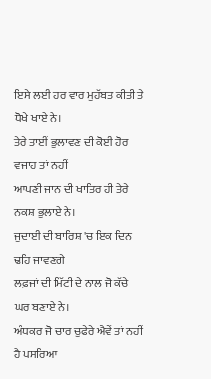ਇਸੇ ਲਈ ਹਰ ਵਾਰ ਮੁਹੱਬਤ ਕੀਤੀ ਤੇ ਧੋਖੇ ਖਾਏ ਨੇ।
ਤੇਰੇ ਤਾਈਂ ਭੁਲਾਵਣ ਦੀ ਕੋਈ ਹੋਰ ਵਜਾਹ ਤਾਂ ਨਹੀਂ
ਆਪਣੀ ਜਾਨ ਦੀ ਖਾਤਿਰ ਹੀ ਤੇਰੇ ਨਕਸ਼ ਭੁਲਾਏ ਨੇ।
ਜੁਦਾਈ ਦੀ ਬਾਰਿਸ਼ 'ਚ ਇਕ ਦਿਨ ਢਹਿ ਜਾਵਣਗੇ
ਲਫ਼ਜਾਂ ਦੀ ਮਿੱਟੀ ਦੇ ਨਾਲ ਜੋ ਕੱਚੇ ਘਰ ਬਣਾਏ ਨੇ।
ਅੰਧਕਰ ਜੋ ਚਾਰ ਚੁਫੇਰੇ ਐਵੇਂ ਤਾਂ ਨਹੀਂ ਹੈ ਪਸਰਿਆ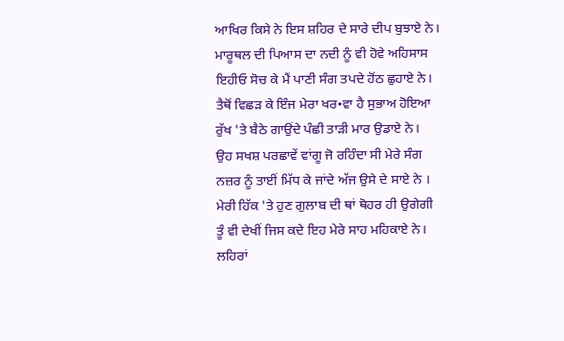ਆਖਿਰ ਕਿਸੇ ਨੇ ਇਸ ਸ਼ਹਿਰ ਦੇ ਸਾਰੇ ਦੀਪ ਬੁਝਾਏ ਨੇ।
ਮਾਰੂਥਲ ਦੀ ਪਿਆਸ ਦਾ ਨਦੀ ਨੂੰ ਵੀ ਹੋਵੇ ਅਹਿਸਾਸ
ਇਹੀਓ ਸੋਚ ਕੇ ਮੈਂ ਪਾਣੀ ਸੰਗ ਤਪਦੇ ਹੋਂਠ ਛੁਹਾਏ ਨੇ।
ਤੈਥੋਂ ਵਿਛੜ ਕੇ ਇੰਜ ਮੇਰਾ ਖਰ•ਵਾ ਹੈ ਸੁਭਾਅ ਹੋਇਆ
ਰੁੱਖ 'ਤੇ ਬੈਠੇ ਗਾਉਂਦੇ ਪੰਛੀ ਤਾੜੀ ਮਾਰ ਉਡਾਏ ਨੇ।
ਉਹ ਸਖਸ਼ ਪਰਛਾਵੇਂ ਵਾਂਗੂ ਜੋ ਰਹਿੰਦਾ ਸੀ ਮੇਰੇ ਸੰਗ
ਨਜ਼ਰ ਨੂੰ ਤਾਈਂ ਮਿੱਧ ਕੇ ਜਾਂਦੇ ਅੱਜ ਉਸੇ ਦੇ ਸਾਏ ਨੇ ।
ਮੇਰੀ ਹਿੱਕ 'ਤੇ ਹੁਣ ਗੁਲਾਬ ਦੀ ਥਾਂ ਥੋਹਰ ਹੀ ਉਗੇਗੀ
ਤੂੰ ਵੀ ਦੇਖੀਂ ਜਿਸ ਕਦੇ ਇਹ ਮੇਰੇ ਸਾਹ ਮਹਿਕਾਏ ਨੇ।
ਲਹਿਰਾਂ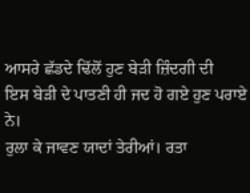ਆਸਰੇ ਛੱਡਦੇ ਢਿੱਲੋਂ ਹੁਣ ਬੇੜੀ ਜ਼ਿੰਦਗੀ ਦੀ
ਇਸ ਬੇੜੀ ਦੇ ਪਾਤਣੀ ਹੀ ਜਦ ਹੋ ਗਏ ਹੁਣ ਪਰਾਏ ਨੇ।
ਰੁਲਾ ਕੇ ਜਾਵਣ ਯਾਦਾਂ ਤੇਰੀਆਂ। ਰਤਾ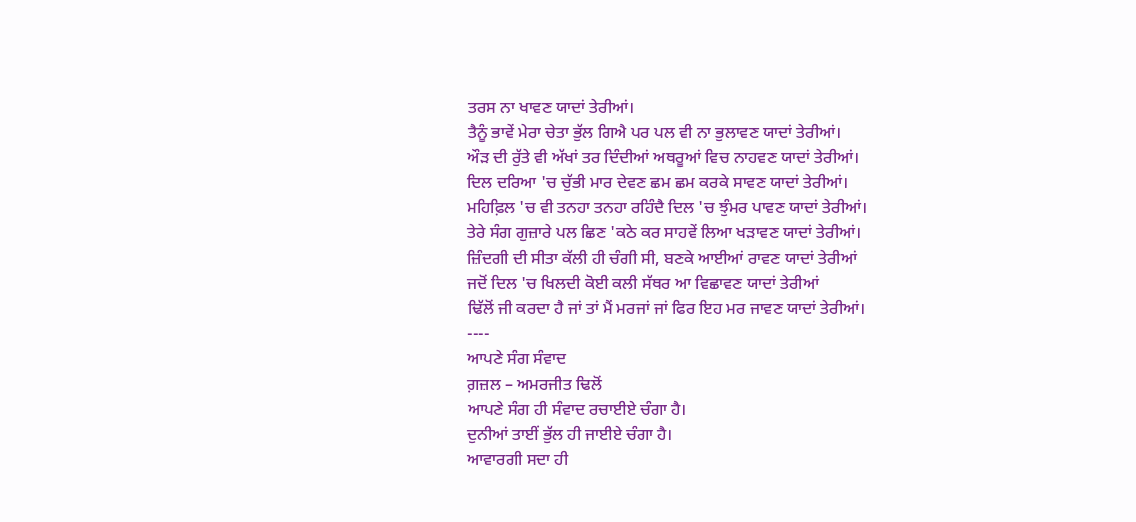ਤਰਸ ਨਾ ਖਾਵਣ ਯਾਦਾਂ ਤੇਰੀਆਂ।
ਤੈਨੂੰ ਭਾਵੇਂ ਮੇਰਾ ਚੇਤਾ ਭੁੱਲ ਗਿਐ ਪਰ ਪਲ ਵੀ ਨਾ ਭੁਲਾਵਣ ਯਾਦਾਂ ਤੇਰੀਆਂ।
ਔੜ ਦੀ ਰੁੱਤੇ ਵੀ ਅੱਖਾਂ ਤਰ ਦਿੰਦੀਆਂ ਅਥਰੂਆਂ ਵਿਚ ਨਾਹਵਣ ਯਾਦਾਂ ਤੇਰੀਆਂ।
ਦਿਲ ਦਰਿਆ 'ਚ ਚੁੱਭੀ ਮਾਰ ਦੇਵਣ ਛਮ ਛਮ ਕਰਕੇ ਸਾਵਣ ਯਾਦਾਂ ਤੇਰੀਆਂ।
ਮਹਿਫ਼ਿਲ 'ਚ ਵੀ ਤਨਹਾ ਤਨਹਾ ਰਹਿੰਦੈ ਦਿਲ 'ਚ ਝੁੰਮਰ ਪਾਵਣ ਯਾਦਾਂ ਤੇਰੀਆਂ।
ਤੇਰੇ ਸੰਗ ਗੁਜ਼ਾਰੇ ਪਲ ਛਿਣ 'ਕਠੇ ਕਰ ਸਾਹਵੇਂ ਲਿਆ ਖੜਾਵਣ ਯਾਦਾਂ ਤੇਰੀਆਂ।
ਜ਼ਿੰਦਗੀ ਦੀ ਸੀਤਾ ਕੱਲੀ ਹੀ ਚੰਗੀ ਸੀ, ਬਣਕੇ ਆਈਆਂ ਰਾਵਣ ਯਾਦਾਂ ਤੇਰੀਆਂ
ਜਦੋਂ ਦਿਲ 'ਚ ਖਿਲਦੀ ਕੋਈ ਕਲੀ ਸੱਥਰ ਆ ਵਿਛਾਵਣ ਯਾਦਾਂ ਤੇਰੀਆਂ
ਢਿੱਲੋਂ ਜੀ ਕਰਦਾ ਹੈ ਜਾਂ ਤਾਂ ਮੈਂ ਮਰਜਾਂ ਜਾਂ ਫਿਰ ਇਹ ਮਰ ਜਾਵਣ ਯਾਦਾਂ ਤੇਰੀਆਂ।
----
ਆਪਣੇ ਸੰਗ ਸੰਵਾਦ
ਗ਼ਜ਼ਲ – ਅਮਰਜੀਤ ਢਿਲੋਂ
ਆਪਣੇ ਸੰਗ ਹੀ ਸੰਵਾਦ ਰਚਾਈਏ ਚੰਗਾ ਹੈ।
ਦੁਨੀਆਂ ਤਾਈਂ ਭੁੱਲ ਹੀ ਜਾਈਏ ਚੰਗਾ ਹੈ।
ਆਵਾਰਗੀ ਸਦਾ ਹੀ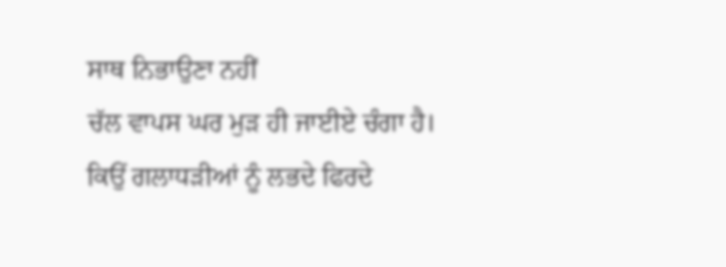ਸਾਥ ਨਿਭਾਉਣਾ ਨਹੀਂ
ਚੱਲ ਵਾਪਸ ਘਰ ਮੁੜ ਹੀ ਜਾਈਏ ਚੰਗਾ ਹੈ।
ਕਿਉਂ ਗਲਾਧੜੀਆਂ ਨੂੰ ਲਭਦੇ ਫਿਰਦੇ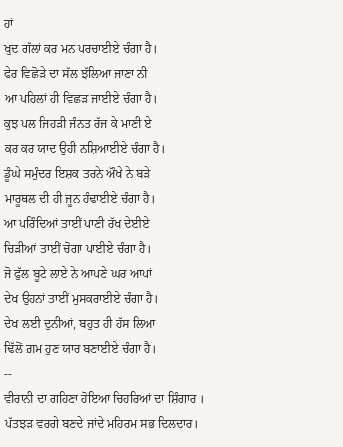ਹਾਂ
ਖੁਦ ਗੱਲਾਂ ਕਰ ਮਨ ਪਰਚਾਈਏ ਚੰਗਾ ਹੈ।
ਫੇਰ ਵਿਛੋੜੇ ਦਾ ਸੱਲ ਝੱਲਿਆ ਜਾਣਾ ਨੀ
ਆ ਪਹਿਲਾਂ ਹੀ ਵਿਛੜ ਜਾਈਏ ਚੰਗਾ ਹੈ।
ਕੁਝ ਪਲ ਜਿਹੜੀ ਜੰਨਤ ਰੱਜ ਕੇ ਮਾਣੀ ਏ
ਕਰ ਕਰ ਯਾਦ ਉਹੀ ਨਸ਼ਿਆਈਏ ਚੰਗਾ ਹੈ।
ਡੂੰਘੇ ਸਮੁੰਦਰ ਇਸ਼ਕ ਤਰਨੇ ਔਖੇ ਨੇ ਬੜੇ
ਮਾਰੂਥਲ ਦੀ ਹੀ ਜੂਨ ਹੰਢਾਈਏ ਚੰਗਾ ਹੈ।
ਆ ਪਰਿੰਦਿਆਂ ਤਾਈਂ ਪਾਣੀ ਰੱਖ ਦੇਈਏ
ਚਿੜੀਆਂ ਤਾਈਂ ਚੋਗਾ ਪਾਈਏ ਚੰਗਾ ਹੈ।
ਜੋ ਫੁੱਲ ਬੂਟੇ ਲਾਏ ਨੇ ਆਪਣੇ ਘਰ ਆਪਾਂ
ਦੇਖ ਉਹਨਾਂ ਤਾਈਂ ਮੁਸਕਰਾਈਏ ਚੰਗਾ ਹੈ।
ਦੇਖ ਲਈ ਦੁਨੀਆਂ, ਬਹੁਤ ਹੀ ਹੱਸ ਲਿਆ
ਢਿੱਲੋਂ ਗ਼ਮ ਹੁਣ ਯਾਰ ਬਣਾਈਏ ਚੰਗਾ ਹੈ।
--
ਵੀਰਾਨੀ ਦਾ ਗਹਿਣਾ ਹੋਇਆ ਚਿਹਰਿਆਂ ਦਾ ਸ਼ਿੰਗਾਰ ।
ਪੱਤਝੜ ਵਰਗੇ ਬਣਦੇ ਜਾਂਦੇ ਮਹਿਰਮ ਸਭ ਦਿਲਦਾਰ।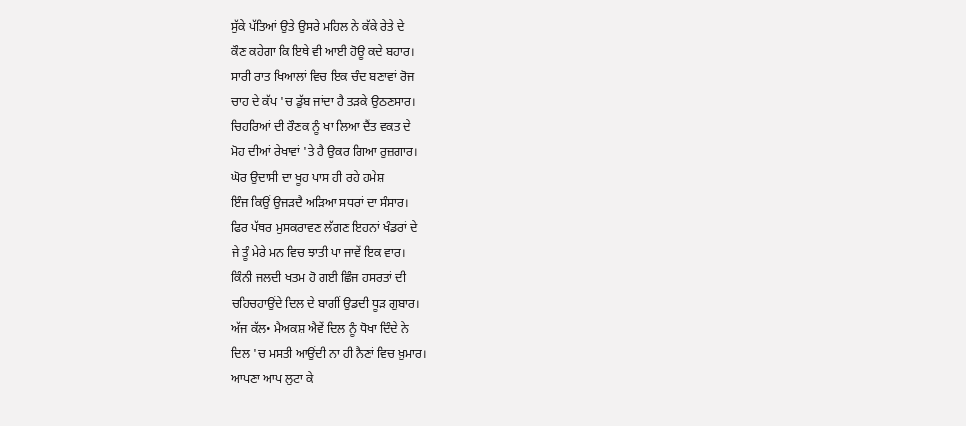ਸੁੱਕੇ ਪੱਤਿਆਂ ਉਤੇ ਉਸਰੇ ਮਹਿਲ ਨੇ ਕੱਕੇ ਰੇਤੇ ਦੇ
ਕੌਣ ਕਹੇਗਾ ਕਿ ਇਥੇ ਵੀ ਆਈ ਹੋਊ ਕਦੇ ਬਹਾਰ।
ਸਾਰੀ ਰਾਤ ਖਿਆਲਾਂ ਵਿਚ ਇਕ ਚੰਦ ਬਣਾਵਾਂ ਰੋਜ
ਚਾਹ ਦੇ ਕੱਪ 'ਚ ਡੁੱਬ ਜਾਂਦਾ ਹੈ ਤੜਕੇ ਉਠਣਸਾਰ।
ਚਿਹਰਿਆਂ ਦੀ ਰੌਣਕ ਨੂੰ ਖਾ ਲਿਆ ਦੈਂਤ ਵਕਤ ਦੇ
ਮੋਹ ਦੀਆਂ ਰੇਖਾਵਾਂ 'ਤੇ ਹੈ ਉਕਰ ਗਿਆ ਰੁਜ਼ਗਾਰ।
ਘੋਰ ਉਦਾਸੀ ਦਾ ਖੂਹ ਪਾਸ ਹੀ ਰਹੇ ਹਮੇਸ਼
ਇੰਜ ਕਿਉਂ ਉਜੜਦੈ ਅੜਿਆ ਸਧਰਾਂ ਦਾ ਸੰਸਾਰ।
ਫਿਰ ਪੱਥਰ ਮੁਸਕਰਾਵਣ ਲੱਗਣ ਇਹਨਾਂ ਖੰਡਰਾਂ ਦੇ
ਜੇ ਤੂੰ ਮੇਰੇ ਮਨ ਵਿਚ ਝਾਤੀ ਪਾ ਜਾਵੇਂ ਇਕ ਵਾਰ।
ਕਿੰਨੀ ਜਲਦੀ ਖਤਮ ਹੋ ਗਈ ਛਿੰਜ ਹਸਰਤਾਂ ਦੀ
ਚਹਿਚਹਾਉਂਦੇ ਦਿਲ ਦੇ ਬਾਗੀਂ ਉਡਦੀ ਧੂੜ ਗੁਬਾਰ।
ਅੱਜ ਕੱਲ• ਮੈਅਕਸ਼ ਐਵੇਂ ਦਿਲ ਨੂੰ ਧੋਖਾ ਦਿੰਦੇ ਨੇ
ਦਿਲ 'ਚ ਮਸਤੀ ਆਉਂਦੀ ਨਾ ਹੀ ਨੈਣਾਂ ਵਿਚ ਖ਼ੁਮਾਰ।
ਆਪਣਾ ਆਪ ਲੁਟਾ ਕੇ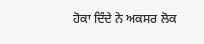ਹੋਕਾ ਦਿੰਦੇ ਨੇ ਅਕਸਰ ਲੋਕ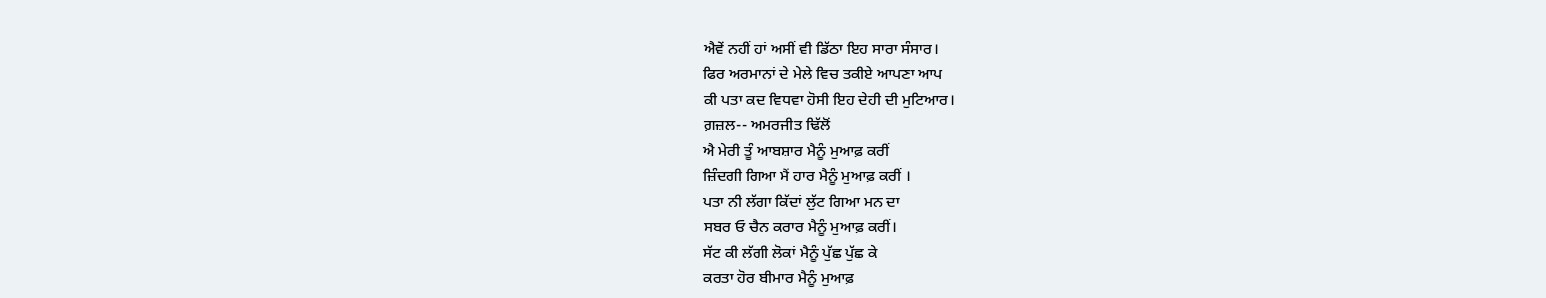ਐਵੇਂ ਨਹੀਂ ਹਾਂ ਅਸੀਂ ਵੀ ਡਿੱਠਾ ਇਹ ਸਾਰਾ ਸੰਸਾਰ।
ਫਿਰ ਅਰਮਾਨਾਂ ਦੇ ਮੇਲੇ ਵਿਚ ਤਕੀਏ ਆਪਣਾ ਆਪ
ਕੀ ਪਤਾ ਕਦ ਵਿਧਵਾ ਹੋਸੀ ਇਹ ਦੇਹੀ ਦੀ ਮੁਟਿਆਰ।
ਗ਼ਜ਼ਲ-- ਅਮਰਜੀਤ ਢਿੱਲੋਂ
ਐ ਮੇਰੀ ਤੂੰ ਆਬਸ਼ਾਰ ਮੈਨੂੰ ਮੁਆਫ਼ ਕਰੀਂ
ਜ਼ਿੰਦਗੀ ਗਿਆ ਮੈਂ ਹਾਰ ਮੈਨੂੰ ਮੁਆਫ਼ ਕਰੀਂ ।
ਪਤਾ ਨੀ ਲੱਗਾ ਕਿੱਦਾਂ ਲੁੱਟ ਗਿਆ ਮਨ ਦਾ
ਸਬਰ ਓ ਚੈਨ ਕਰਾਰ ਮੈਨੂੰ ਮੁਆਫ਼ ਕਰੀਂ।
ਸੱਟ ਕੀ ਲੱਗੀ ਲੋਕਾਂ ਮੈਨੂੰ ਪੁੱਛ ਪੁੱਛ ਕੇ
ਕਰਤਾ ਹੋਰ ਬੀਮਾਰ ਮੈਨੂੰ ਮੁਆਫ਼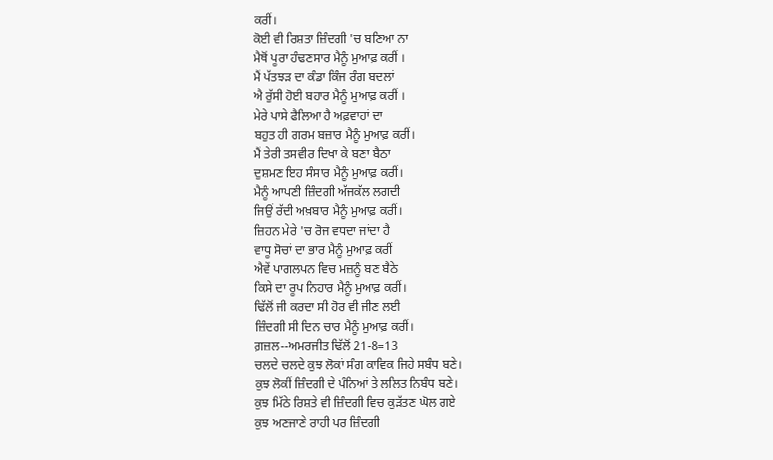ਕਰੀਂ।
ਕੋਈ ਵੀ ਰਿਸ਼ਤਾ ਜ਼ਿੰਦਗੀ 'ਚ ਬਣਿਆ ਨਾ
ਮੈਥੋਂ ਪੂਰਾ ਹੰਢਣਸਾਰ ਮੈਨੂੰ ਮੁਆਫ਼ ਕਰੀਂ ।
ਮੈਂ ਪੱਤਝੜ ਦਾ ਕੰਡਾ ਕਿੰਜ ਰੰਗ ਬਦਲਾਂ
ਐ ਰੁੱਸੀ ਹੋਈ ਬਹਾਰ ਮੈਨੂੰ ਮੁਆਫ਼ ਕਰੀਂ ।
ਮੇਰੇ ਪਾਸੇ ਫੈਲਿਆ ਹੈ ਅਫ਼ਵਾਹਾਂ ਦਾ
ਬਹੁਤ ਹੀ ਗਰਮ ਬਜ਼ਾਰ ਮੈਨੂੰ ਮੁਆਫ਼ ਕਰੀਂ।
ਮੈਂ ਤੇਰੀ ਤਸਵੀਰ ਦਿਖਾ ਕੇ ਬਣਾ ਬੈਠਾ
ਦੁਸ਼ਮਣ ਇਹ ਸੰਸਾਰ ਮੈਨੂੰ ਮੁਆਫ਼ ਕਰੀਂ।
ਮੈਨੂੰ ਆਪਣੀ ਜ਼ਿੰਦਗੀ ਅੱਜਕੱਲ ਲਗਦੀ
ਜਿਉਂ ਰੱਦੀ ਅਖ਼ਬਾਰ ਮੈਨੂੰ ਮੁਆਫ਼ ਕਰੀਂ।
ਜ਼ਿਹਨ ਮੇਰੇ 'ਚ ਰੋਜ ਵਧਦਾ ਜਾਂਦਾ ਹੈ
ਵਾਧੂ ਸੋਚਾਂ ਦਾ ਭਾਰ ਮੈਨੂੰ ਮੁਆਫ਼ ਕਰੀਂ
ਐਵੇਂ ਪਾਗਲਪਨ ਵਿਚ ਮਜ਼ਨੂੰ ਬਣ ਬੈਠੇ
ਕਿਸੇ ਦਾ ਰੂਪ ਨਿਹਾਰ ਮੈਨੂੰ ਮੁਆਫ਼ ਕਰੀਂ।
ਢਿੱਲੋਂ ਜੀ ਕਰਦਾ ਸੀ ਹੋਰ ਵੀ ਜੀਣ ਲਈ
ਜ਼ਿੰਦਗੀ ਸੀ ਦਿਨ ਚਾਰ ਮੈਨੂੰ ਮੁਆਫ਼ ਕਰੀਂ।
ਗ਼ਜ਼ਲ--ਅਮਰਜੀਤ ਢਿੱਲੋਂ 21-8=13
ਚਲਦੇ ਚਲਦੇ ਕੁਝ ਲੋਕਾਂ ਸੰਗ ਕਾਵਿਕ ਜਿਹੇ ਸਬੰਧ ਬਣੇ।
ਕੁਝ ਲੋਕੀਂ ਜ਼ਿੰਦਗੀ ਦੇ ਪੰਨਿਆਂ ਤੇ ਲਲਿਤ ਨਿਬੰਧ ਬਣੇ।
ਕੁਝ ਮਿੱਠੇ ਰਿਸ਼ਤੇ ਵੀ ਜ਼ਿੰਦਗੀ ਵਿਚ ਕੁੜੱਤਣ ਘੋਲ ਗਏ
ਕੁਝ ਅਣਜਾਣੇ ਰਾਹੀ ਪਰ ਜ਼ਿੰਦਗੀ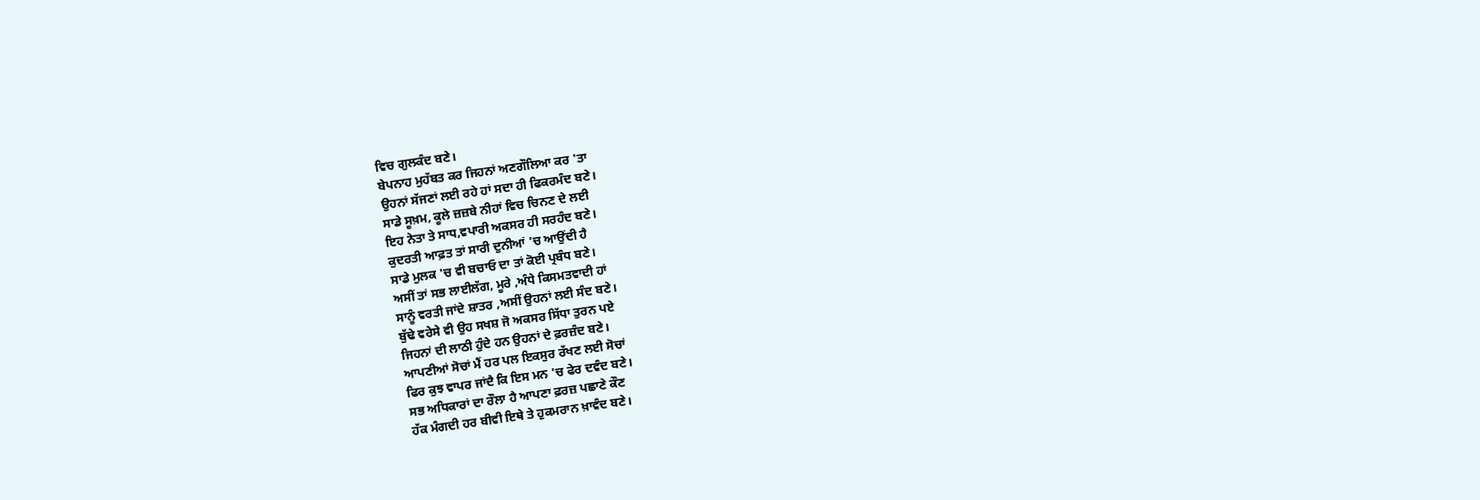ਵਿਚ ਗੁਲਕੰਦ ਬਣੇ।
ਬੇਪਨਾਹ ਮੁਹੱਬਤ ਕਰ ਜਿਹਨਾਂ ਅਣਗੌਲਿਆ ਕਰ 'ਤਾ
ਉਹਨਾਂ ਸੱਜਣਾਂ ਲਈ ਰਹੇ ਹਾਂ ਸਦਾ ਹੀ ਫਿਕਰਮੰਦ ਬਣੇ।
ਸਾਡੇ ਸੂਖ਼ਮ, ਕੂਲੇ ਜ਼ਜ਼ਬੇ ਨੀਹਾਂ ਵਿਚ ਚਿਨਣ ਦੇ ਲਈ
ਇਹ ਨੇਤਾ ਤੇ ਸਾਧ,ਵਪਾਰੀ ਅਕਸਰ ਹੀ ਸਰਹੰਦ ਬਣੇ।
ਕੁਦਰਤੀ ਆਫ਼ਤ ਤਾਂ ਸਾਰੀ ਦੁਨੀਆਂ 'ਚ ਆਉਂਦੀ ਹੈ
ਸਾਡੇ ਮੁਲਕ 'ਚ ਵੀ ਬਚਾਓ ਦਾ ਤਾਂ ਕੋਈ ਪ੍ਰਬੰਧ ਬਣੇ।
ਅਸੀਂ ਤਾਂ ਸਭ ਲਾਈਲੱਗ, ਮੂਰੇ ,ਅੰਧੇ ਕਿਸਮਤਵਾਦੀ ਹਾਂ
ਸਾਨੂੰ ਵਰਤੀ ਜਾਂਦੇ ਸ਼ਾਤਰ ,ਅਸੀਂ ਉਹਨਾਂ ਲਈ ਸੰਦ ਬਣੇ।
ਬੁੱਢੇ ਵਰੇਸੇ ਵੀ ਉਹ ਸਖਸ਼ ਜੋ ਅਕਸਰ ਸਿੱਧਾ ਤੁਰਨ ਪਏ
ਜਿਹਨਾਂ ਦੀ ਲਾਠੀ ਹੁੰਦੇ ਹਨ ਉਹਨਾਂ ਦੇ ਫ਼ਰਜ਼ੰਦ ਬਣੇ।
ਆਪਣੀਆਂ ਸੋਚਾਂ ਮੈਂ ਹਰ ਪਲ ਇਕਸੁਰ ਰੱਖਣ ਲਈ ਸੋਚਾਂ
ਫਿਰ ਕੁਝ ਵਾਪਰ ਜਾਂਦੈ ਕਿ ਇਸ ਮਨ 'ਚ ਫੇਰ ਦਵੰਦ ਬਣੇ।
ਸਭ ਅਧਿਕਾਰਾਂ ਦਾ ਰੌਲਾ ਹੈ ਆਪਣਾ ਫ਼ਰਜ਼ ਪਛਾਣੇ ਕੌਣ
ਹੱਕ ਮੰਗਦੀ ਹਰ ਬੀਵੀ ਇਥੇ ਤੇ ਹੁਕਮਰਾਨ ਖ਼ਾਵੰਦ ਬਣੇ।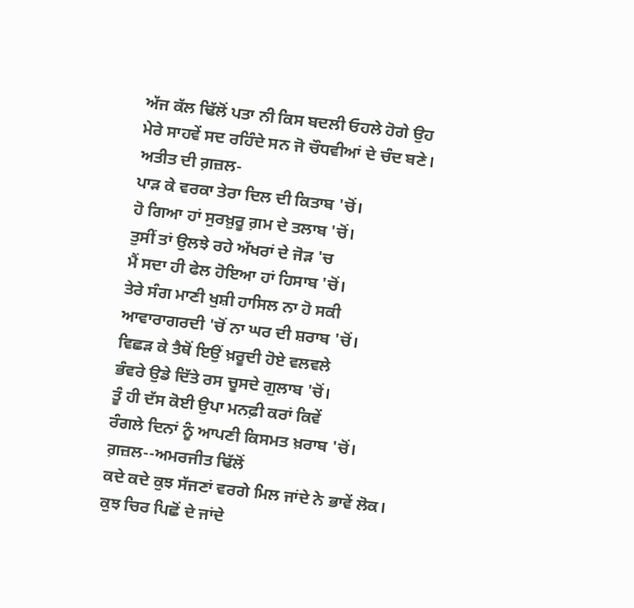ਅੱਜ ਕੱਲ ਢਿੱਲੋਂ ਪਤਾ ਨੀ ਕਿਸ ਬਦਲੀ ਓਹਲੇ ਹੋਗੇ ਉਹ
ਮੇਰੇ ਸਾਹਵੇਂ ਸਦ ਰਹਿੰਦੇ ਸਨ ਜੋ ਚੌਧਵੀਆਂ ਦੇ ਚੰਦ ਬਣੇ।
ਅਤੀਤ ਦੀ ਗ਼ਜ਼ਲ-
ਪਾੜ ਕੇ ਵਰਕਾ ਤੇਰਾ ਦਿਲ ਦੀ ਕਿਤਾਬ 'ਚੋਂ।
ਹੋ ਗਿਆ ਹਾਂ ਸੁਰਖ਼ੁਰੂ ਗ਼ਮ ਦੇ ਤਲਾਬ 'ਚੋਂ।
ਤੁਸੀਂ ਤਾਂ ਉਲਝੇ ਰਹੇ ਅੱਖਰਾਂ ਦੇ ਜੋੜ 'ਚ
ਮੈਂ ਸਦਾ ਹੀ ਫੇਲ ਹੋਇਆ ਹਾਂ ਹਿਸਾਬ 'ਚੋਂ।
ਤੇਰੇ ਸੰਗ ਮਾਣੀ ਖੁਸ਼ੀ ਹਾਸਿਲ ਨਾ ਹੋ ਸਕੀ
ਆਵਾਰਾਗਰਦੀ 'ਚੋਂ ਨਾ ਘਰ ਦੀ ਸ਼ਰਾਬ 'ਚੋਂ।
ਵਿਛੜ ਕੇ ਤੈਥੋਂ ਇਉਂ ਖ਼ਰੂਦੀ ਹੋਏ ਵਲਵਲੇ
ਭੰਵਰੇ ਉਡੇ ਦਿੱਤੇ ਰਸ ਚੂਸਦੇ ਗੁਲਾਬ 'ਚੋਂ।
ਤੂੰ ਹੀ ਦੱਸ ਕੋਈ ਉਪਾ ਮਨਫ਼ੀ ਕਰਾਂ ਕਿਵੇਂ
ਰੰਗਲੇ ਦਿਨਾਂ ਨੂੰ ਆਪਣੀ ਕਿਸਮਤ ਖ਼ਰਾਬ 'ਚੋਂ।
ਗ਼ਜ਼ਲ--ਅਮਰਜੀਤ ਢਿੱਲੋਂ
ਕਦੇ ਕਦੇ ਕੁਝ ਸੱਜਣਾਂ ਵਰਗੇ ਮਿਲ ਜਾਂਦੇ ਨੇ ਭਾਵੇਂ ਲੋਕ।
ਕੁਝ ਚਿਰ ਪਿਛੋਂ ਦੇ ਜਾਂਦੇ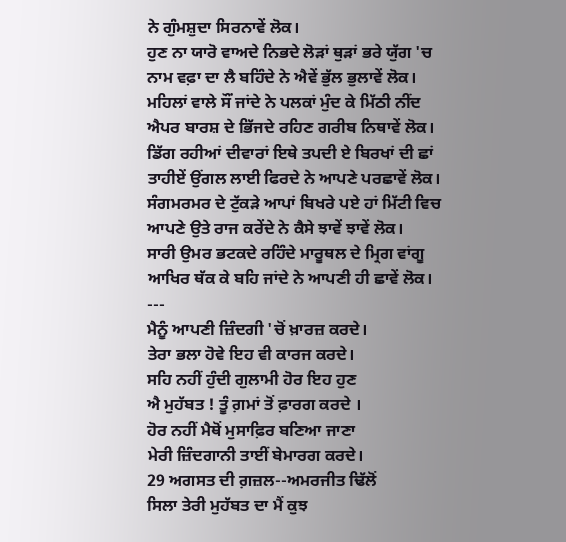ਨੇ ਗੁੰਮਸ਼ੁਦਾ ਸਿਰਨਾਵੇਂ ਲੋਕ।
ਹੁਣ ਨਾ ਯਾਰੋ ਵਾਅਦੇ ਨਿਭਦੇ ਲੋੜਾਂ ਥੁੜਾਂ ਭਰੇ ਯੁੱਗ 'ਚ
ਨਾਮ ਵਫ਼ਾ ਦਾ ਲੈ ਬਹਿੰਦੇ ਨੇ ਐਵੇਂ ਭੁੱਲ ਭੁਲਾਵੇਂ ਲੋਕ।
ਮਹਿਲਾਂ ਵਾਲੇ ਸੌਂ ਜਾਂਦੇ ਨੇ ਪਲਕਾਂ ਮੁੰਦ ਕੇ ਮਿੱਠੀ ਨੀਂਦ
ਐਪਰ ਬਾਰਸ਼ ਦੇ ਭਿੱਜਦੇ ਰਹਿਣ ਗਰੀਬ ਨਿਥਾਵੇਂ ਲੋਕ।
ਡਿੱਗ ਰਹੀਆਂ ਦੀਵਾਰਾਂ ਇਥੇ ਤਪਦੀ ਏ ਬਿਰਖਾਂ ਦੀ ਛਾਂ
ਤਾਹੀਏਂ ਉਂਗਲ ਲਾਈ ਫਿਰਦੇ ਨੇ ਆਪਣੇ ਪਰਛਾਵੇਂ ਲੋਕ।
ਸੰਗਮਰਮਰ ਦੇ ਟੁੱਕੜੇ ਆਪਾਂ ਬਿਖਰੇ ਪਏ ਹਾਂ ਮਿੱਟੀ ਵਿਚ
ਆਪਣੇ ਉਤੇ ਰਾਜ ਕਰੇਂਦੇ ਨੇ ਕੈਸੇ ਝਾਵੇਂ ਝਾਵੇਂ ਲੋਕ।
ਸਾਰੀ ਉਮਰ ਭਟਕਦੇ ਰਹਿੰਦੇ ਮਾਰੂਥਲ ਦੇ ਮ੍ਰਿਗ ਵਾਂਗੂ
ਆਖਿਰ ਥੱਕ ਕੇ ਬਹਿ ਜਾਂਦੇ ਨੇ ਆਪਣੀ ਹੀ ਛਾਵੇਂ ਲੋਕ।
---
ਮੈਨੂੰ ਆਪਣੀ ਜ਼ਿੰਦਗੀ 'ਚੋਂ ਖ਼ਾਰਜ਼ ਕਰਦੇ।
ਤੇਰਾ ਭਲਾ ਹੋਵੇ ਇਹ ਵੀ ਕਾਰਜ ਕਰਦੇ।
ਸਹਿ ਨਹੀਂ ਹੁੰਦੀ ਗੁਲਾਮੀ ਹੋਰ ਇਹ ਹੁਣ
ਐ ਮੁਹੱਬਤ ! ਤੂੰ ਗ਼ਮਾਂ ਤੋਂ ਫ਼ਾਰਗ ਕਰਦੇ ।
ਹੋਰ ਨਹੀਂ ਮੈਥੋਂ ਮੁਸਾਫ਼ਿਰ ਬਣਿਆ ਜਾਣਾ
ਮੇਰੀ ਜ਼ਿੰਦਗਾਨੀ ਤਾਈਂ ਬੇਮਾਰਗ ਕਰਦੇ।
29 ਅਗਸਤ ਦੀ ਗ਼ਜ਼ਲ--ਅਮਰਜੀਤ ਢਿੱਲੋਂ
ਸਿਲਾ ਤੇਰੀ ਮੁਹੱਬਤ ਦਾ ਮੈਂ ਕੁਝ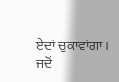ਏਦਾਂ ਚੁਕਾਵਾਂਗਾ।
ਜਦੋਂ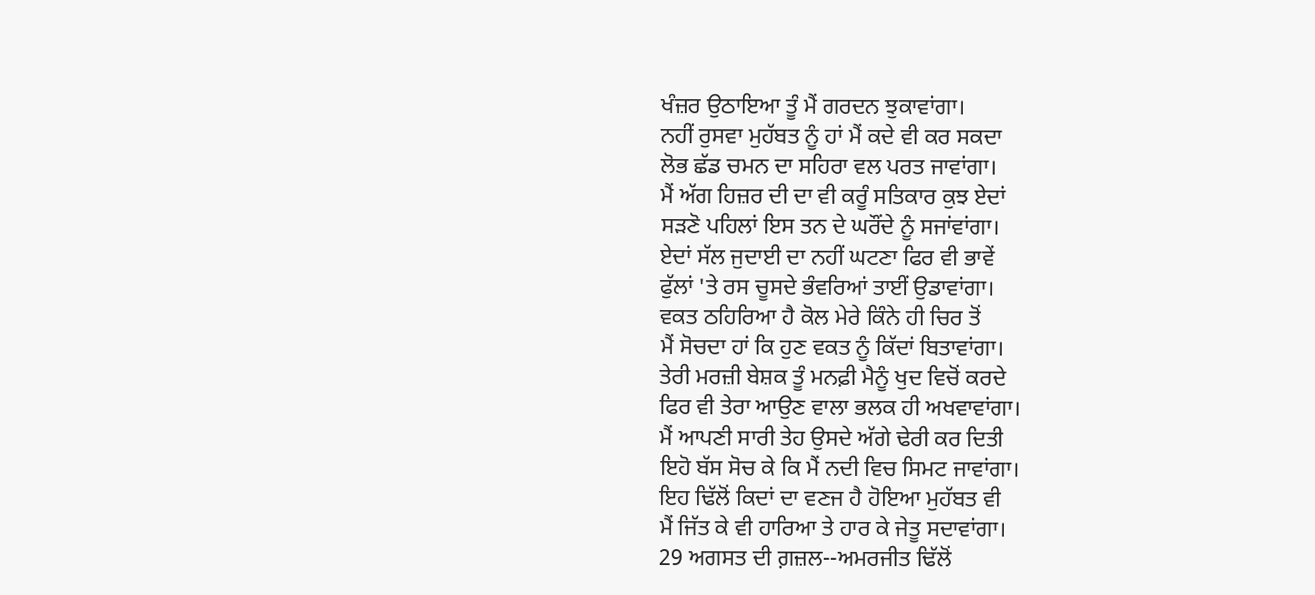ਖੰਜ਼ਰ ਉਠਾਇਆ ਤੂੰ ਮੈਂ ਗਰਦਨ ਝੁਕਾਵਾਂਗਾ।
ਨਹੀਂ ਰੁਸਵਾ ਮੁਹੱਬਤ ਨੂੰ ਹਾਂ ਮੈਂ ਕਦੇ ਵੀ ਕਰ ਸਕਦਾ
ਲੋਭ ਛੱਡ ਚਮਨ ਦਾ ਸਹਿਰਾ ਵਲ ਪਰਤ ਜਾਵਾਂਗਾ।
ਮੈਂ ਅੱਗ ਹਿਜ਼ਰ ਦੀ ਦਾ ਵੀ ਕਰੂੰ ਸਤਿਕਾਰ ਕੁਝ ਏਦਾਂ
ਸੜਣੋ ਪਹਿਲਾਂ ਇਸ ਤਨ ਦੇ ਘਰੌਂਦੇ ਨੂੰ ਸਜਾਂਵਾਂਗਾ।
ਏਦਾਂ ਸੱਲ ਜੁਦਾਈ ਦਾ ਨਹੀਂ ਘਟਣਾ ਫਿਰ ਵੀ ਭਾਵੇਂ
ਫੁੱਲਾਂ 'ਤੇ ਰਸ ਚੂਸਦੇ ਭੰਵਰਿਆਂ ਤਾਈਂ ਉਡਾਵਾਂਗਾ।
ਵਕਤ ਠਹਿਰਿਆ ਹੈ ਕੋਲ ਮੇਰੇ ਕਿੰਨੇ ਹੀ ਚਿਰ ਤੋਂ
ਮੈਂ ਸੋਚਦਾ ਹਾਂ ਕਿ ਹੁਣ ਵਕਤ ਨੂੰ ਕਿੱਦਾਂ ਬਿਤਾਵਾਂਗਾ।
ਤੇਰੀ ਮਰਜ਼ੀ ਬੇਸ਼ਕ ਤੂੰ ਮਨਫ਼ੀ ਮੈਨੂੰ ਖੁਦ ਵਿਚੋਂ ਕਰਦੇ
ਫਿਰ ਵੀ ਤੇਰਾ ਆਉਣ ਵਾਲਾ ਭਲਕ ਹੀ ਅਖਵਾਵਾਂਗਾ।
ਮੈਂ ਆਪਣੀ ਸਾਰੀ ਤੇਹ ਉਸਦੇ ਅੱਗੇ ਢੇਰੀ ਕਰ ਦਿਤੀ
ਇਹੋ ਬੱਸ ਸੋਚ ਕੇ ਕਿ ਮੈਂ ਨਦੀ ਵਿਚ ਸਿਮਟ ਜਾਵਾਂਗਾ।
ਇਹ ਢਿੱਲੋਂ ਕਿਦਾਂ ਦਾ ਵਣਜ ਹੈ ਹੋਇਆ ਮੁਹੱਬਤ ਵੀ
ਮੈਂ ਜਿੱਤ ਕੇ ਵੀ ਹਾਰਿਆ ਤੇ ਹਾਰ ਕੇ ਜੇਤੂ ਸਦਾਵਾਂਗਾ।
29 ਅਗਸਤ ਦੀ ਗ਼ਜ਼ਲ--ਅਮਰਜੀਤ ਢਿੱਲੋਂ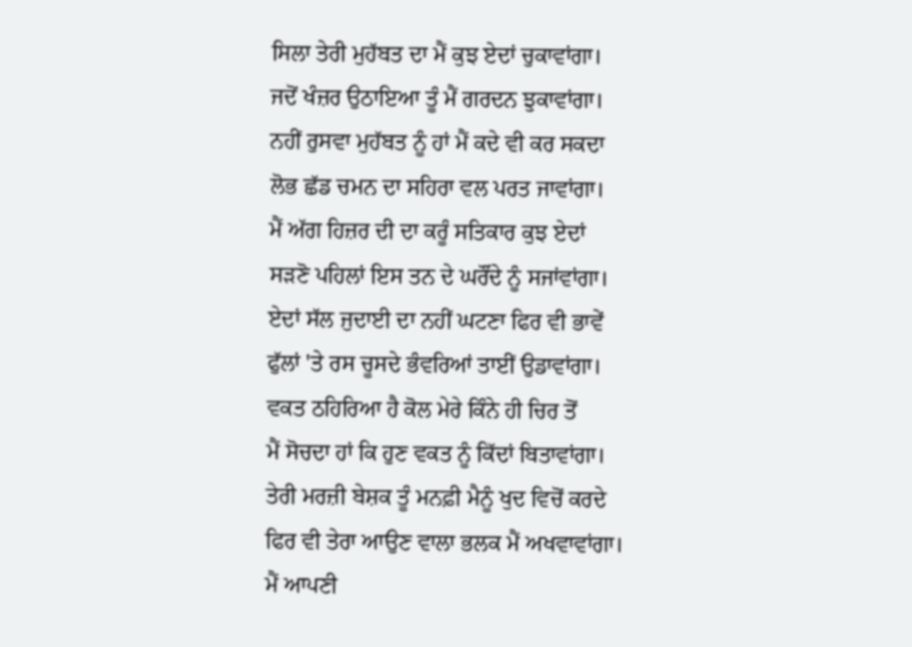ਸਿਲਾ ਤੇਰੀ ਮੁਹੱਬਤ ਦਾ ਮੈਂ ਕੁਝ ਏਦਾਂ ਚੁਕਾਵਾਂਗਾ।
ਜਦੋਂ ਖੰਜ਼ਰ ਉਠਾਇਆ ਤੂੰ ਮੈਂ ਗਰਦਨ ਝੁਕਾਵਾਂਗਾ।
ਨਹੀਂ ਰੁਸਵਾ ਮੁਹੱਬਤ ਨੂੰ ਹਾਂ ਮੈਂ ਕਦੇ ਵੀ ਕਰ ਸਕਦਾ
ਲੋਭ ਛੱਡ ਚਮਨ ਦਾ ਸਹਿਰਾ ਵਲ ਪਰਤ ਜਾਵਾਂਗਾ।
ਮੈਂ ਅੱਗ ਹਿਜ਼ਰ ਦੀ ਦਾ ਕਰੂੰ ਸਤਿਕਾਰ ਕੁਝ ਏਦਾਂ
ਸੜਣੋ ਪਹਿਲਾਂ ਇਸ ਤਨ ਦੇ ਘਰੌਂਦੇ ਨੂੰ ਸਜਾਂਵਾਂਗਾ।
ਏਦਾਂ ਸੱਲ ਜੁਦਾਈ ਦਾ ਨਹੀਂ ਘਟਣਾ ਫਿਰ ਵੀ ਭਾਵੇਂ
ਫੁੱਲਾਂ 'ਤੇ ਰਸ ਚੂਸਦੇ ਭੰਵਰਿਆਂ ਤਾਈਂ ਉਡਾਵਾਂਗਾ।
ਵਕਤ ਠਹਿਰਿਆ ਹੈ ਕੋਲ ਮੇਰੇ ਕਿੰਨੇ ਹੀ ਚਿਰ ਤੋਂ
ਮੈਂ ਸੋਚਦਾ ਹਾਂ ਕਿ ਹੁਣ ਵਕਤ ਨੂੰ ਕਿੱਦਾਂ ਬਿਤਾਵਾਂਗਾ।
ਤੇਰੀ ਮਰਜ਼ੀ ਬੇਸ਼ਕ ਤੂੰ ਮਨਫ਼ੀ ਮੈਨੂੰ ਖੁਦ ਵਿਚੋਂ ਕਰਦੇ
ਫਿਰ ਵੀ ਤੇਰਾ ਆਉਣ ਵਾਲਾ ਭਲਕ ਮੈਂ ਅਖਵਾਵਾਂਗਾ।
ਮੈਂ ਆਪਣੀ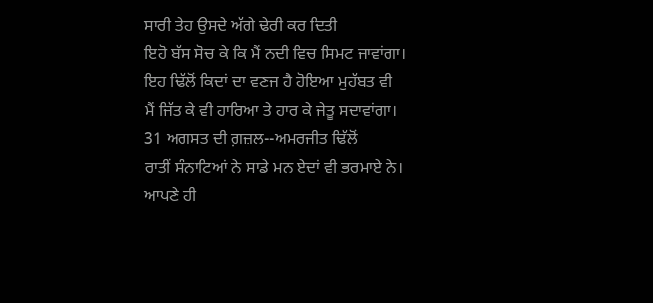ਸਾਰੀ ਤੇਹ ਉਸਦੇ ਅੱਗੇ ਢੇਰੀ ਕਰ ਦਿਤੀ
ਇਹੋ ਬੱਸ ਸੋਚ ਕੇ ਕਿ ਮੈਂ ਨਦੀ ਵਿਚ ਸਿਮਟ ਜਾਵਾਂਗਾ।
ਇਹ ਢਿੱਲੋਂ ਕਿਦਾਂ ਦਾ ਵਣਜ ਹੈ ਹੋਇਆ ਮੁਹੱਬਤ ਵੀ
ਮੈਂ ਜਿੱਤ ਕੇ ਵੀ ਹਾਰਿਆ ਤੇ ਹਾਰ ਕੇ ਜੇਤੂ ਸਦਾਵਾਂਗਾ।
31 ਅਗਸਤ ਦੀ ਗ਼ਜ਼ਲ--ਅਮਰਜੀਤ ਢਿੱਲੋਂ
ਰਾਤੀਂ ਸੰਨਾਟਿਆਂ ਨੇ ਸਾਡੇ ਮਨ ਏਦਾਂ ਵੀ ਭਰਮਾਏ ਨੇ।
ਆਪਣੇ ਹੀ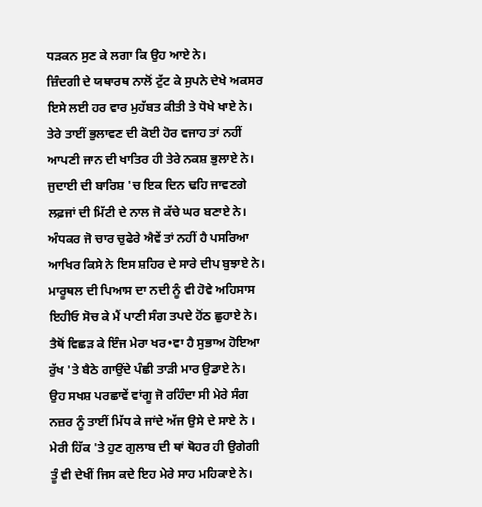ਧੜਕਨ ਸੁਣ ਕੇ ਲਗਾ ਕਿ ਉਹ ਆਏ ਨੇ।
ਜ਼ਿੰਦਗੀ ਦੇ ਯਥਾਰਥ ਨਾਲੋਂ ਟੁੱਟ ਕੇ ਸੁਪਨੇ ਦੇਖੇ ਅਕਸਰ
ਇਸੇ ਲਈ ਹਰ ਵਾਰ ਮੁਹੱਬਤ ਕੀਤੀ ਤੇ ਧੋਖੇ ਖਾਏ ਨੇ।
ਤੇਰੇ ਤਾਈਂ ਭੁਲਾਵਣ ਦੀ ਕੋਈ ਹੋਰ ਵਜਾਹ ਤਾਂ ਨਹੀਂ
ਆਪਣੀ ਜਾਨ ਦੀ ਖਾਤਿਰ ਹੀ ਤੇਰੇ ਨਕਸ਼ ਭੁਲਾਏ ਨੇ।
ਜੁਦਾਈ ਦੀ ਬਾਰਿਸ਼ 'ਚ ਇਕ ਦਿਨ ਢਹਿ ਜਾਵਣਗੇ
ਲਫ਼ਜਾਂ ਦੀ ਮਿੱਟੀ ਦੇ ਨਾਲ ਜੋ ਕੱਚੇ ਘਰ ਬਣਾਏ ਨੇ।
ਅੰਧਕਰ ਜੋ ਚਾਰ ਚੁਫੇਰੇ ਐਵੇਂ ਤਾਂ ਨਹੀਂ ਹੈ ਪਸਰਿਆ
ਆਖਿਰ ਕਿਸੇ ਨੇ ਇਸ ਸ਼ਹਿਰ ਦੇ ਸਾਰੇ ਦੀਪ ਬੁਝਾਏ ਨੇ।
ਮਾਰੂਥਲ ਦੀ ਪਿਆਸ ਦਾ ਨਦੀ ਨੂੰ ਵੀ ਹੋਵੇ ਅਹਿਸਾਸ
ਇਹੀਓ ਸੋਚ ਕੇ ਮੈਂ ਪਾਣੀ ਸੰਗ ਤਪਦੇ ਹੋਂਠ ਛੁਹਾਏ ਨੇ।
ਤੈਥੋਂ ਵਿਛੜ ਕੇ ਇੰਜ ਮੇਰਾ ਖਰ•ਵਾ ਹੈ ਸੁਭਾਅ ਹੋਇਆ
ਰੁੱਖ 'ਤੇ ਬੈਠੇ ਗਾਉਂਦੇ ਪੰਛੀ ਤਾੜੀ ਮਾਰ ਉਡਾਏ ਨੇ।
ਉਹ ਸਖਸ਼ ਪਰਛਾਵੇਂ ਵਾਂਗੂ ਜੋ ਰਹਿੰਦਾ ਸੀ ਮੇਰੇ ਸੰਗ
ਨਜ਼ਰ ਨੂੰ ਤਾਈਂ ਮਿੱਧ ਕੇ ਜਾਂਦੇ ਅੱਜ ਉਸੇ ਦੇ ਸਾਏ ਨੇ ।
ਮੇਰੀ ਹਿੱਕ 'ਤੇ ਹੁਣ ਗੁਲਾਬ ਦੀ ਥਾਂ ਥੋਹਰ ਹੀ ਉਗੇਗੀ
ਤੂੰ ਵੀ ਦੇਖੀਂ ਜਿਸ ਕਦੇ ਇਹ ਮੇਰੇ ਸਾਹ ਮਹਿਕਾਏ ਨੇ।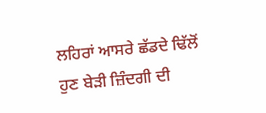ਲਹਿਰਾਂ ਆਸਰੇ ਛੱਡਦੇ ਢਿੱਲੋਂ ਹੁਣ ਬੇੜੀ ਜ਼ਿੰਦਗੀ ਦੀ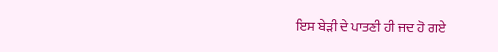ਇਸ ਬੇੜੀ ਦੇ ਪਾਤਣੀ ਹੀ ਜਦ ਹੋ ਗਏ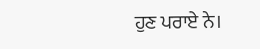ਹੁਣ ਪਰਾਏ ਨੇ।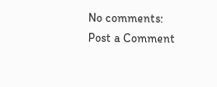No comments:
Post a Comment